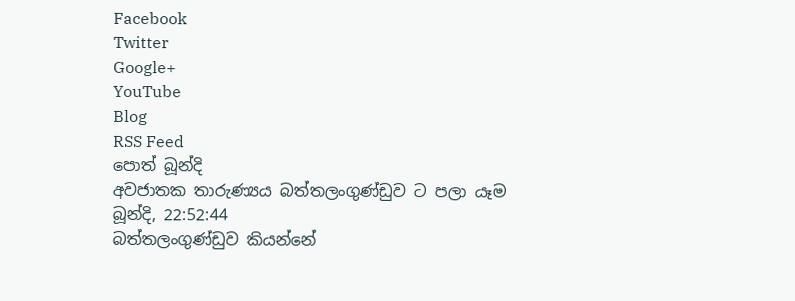Facebook
Twitter
Google+
YouTube
Blog
RSS Feed
පොත් බූන්දි
අවජාතක තාරුණ්‍යය බත්තලංගුණ්ඩුව ට පලා යෑම
බූන්දි, 22:52:44
බත්තලංගුණ්ඩුව කියන්නේ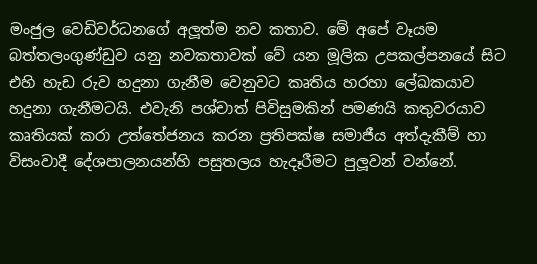මංජුල වෙඩිවර්ධනගේ අලූත්ම නව කතාව. මේ අපේ වෑයම බත්තලංගුණ්ඩුව යනු නවකතාවක් වේ යන මූලික උපකල්පනයේ සිට එහි හැඩ රුව හදුනා ගැනීම වෙනුවට කෘතිය හරහා ලේඛකයාව හදුනා ගැනීමටයි. එවැනි පශ්චාත් පිවිසුමකින් පමණයි කතුවරයාව කෘතියක් කරා උත්තේජනය කරන ප්‍රතිපක්ෂ සමාජීය අත්දැකීම් හා විසංවාදී දේශපාලනයන්හි පසුතලය හැදෑරීමට පුලූවන් වන්නේ.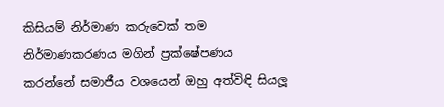කිසියම් නිර්මාණ කරුවෙක් තම නිර්මාණකරණය මගින් ප්‍රක්ෂේපණය කරන්නේ සමාජීය වශයෙන් ඔහු අත්විඳි සියලූ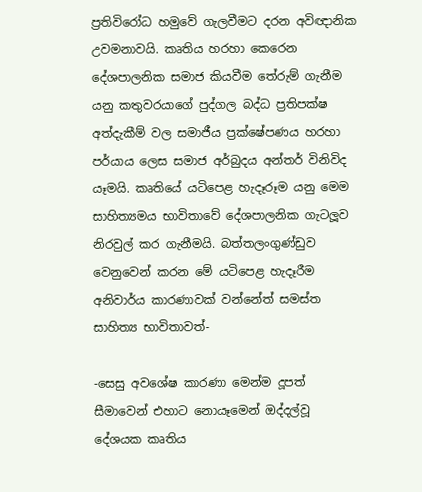ප්‍රතිවිරෝධ හමුවේ ගැලවීමට දරන අවිඥානික උවමනාවයි. කෘතිය හරහා කෙරෙන දේශපාලනික සමාජ කියවීම තේරුම් ගැනීම යනු කතුවරයාගේ පුද්ගල බද්ධ ප්‍රතිපක්ෂ අත්දැකීම් වල සමාජීය ප්‍රක්ෂේපණය හරහා පර්යාය ලෙස සමාජ අර්බුදය අන්තර් විනිවිද යෑමයි. කෘතියේ යටිපෙළ හැදෑරූම යනු මෙම සාහිත්‍යමය භාවිතාවේ දේශපාලනික ගැටලූව නිරවුල් කර ගැනීමයි. බත්තලංගුණ්ඩුව වෙනුවෙන් කරන මේ යටිපෙළ හැදෑරීම අනිවාර්ය කාරණාවක් වන්නේත් සමස්ත සාහිත්‍ය භාවිතාවත්-

-සෙසු අවශේෂ කාරණා මෙන්ම දූපත් සීමාවෙන් එහාට නොයෑමෙන් ඔද්දල්වූ දේශයක කෘතිය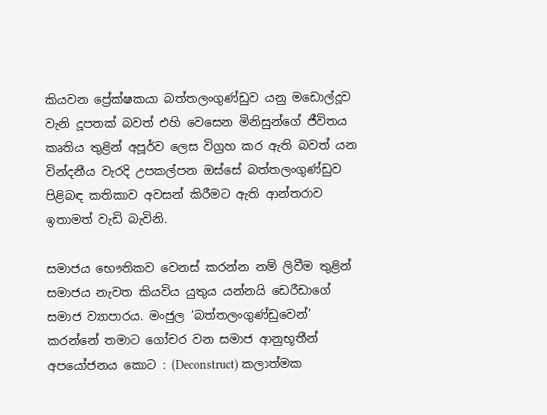කියවන ප්‍රේක්ෂකයා බත්තලංගුණ්ඩුව යනු මඩොල්දූව වැනි දූපතක් බවත් එහි වෙසෙන මිනිසුන්ගේ ජීවිතය කෘතිය තුළින් අපූර්ව ලෙස විග්‍රහ කර ඇති බවත් යන වින්දනීය වැරදි උපකල්පන ඔස්සේ බත්තලංගුණ්ඩුව පිළිබඳ කතිකාව අවසන් කිරීමට ඇති ආන්තරාව ඉතාමත් වැඩි බැවිනි.

සමාජය භෞතිකව වෙනස් කරන්න නම් ලිවීම තුළින් සමාජය නැවත කියවිය යුතුය යන්නයි ඩෙරීඩාගේ සමාජ ව්‍යාපාරය. මංජුල ‘බත්තලංගුණ්ඩුවෙන්’ කරන්නේ තමාට ගෝචර වන සමාජ ආනුභූතීන් අපයෝජනය කොට : (Deconstruct) කලාත්මක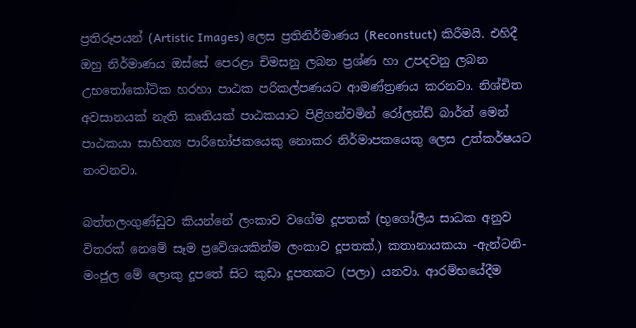ප්‍රතිරූපයන් (Artistic Images) ලෙස ප්‍රතිනිර්මාණය (Reconstuct) කිරීමයි. එහිදී ඔහු නිර්මාණය ඔස්සේ පෙරළා චිමසනු ලබන ප්‍රශ්ණ හා උපදවනු ලබන උභතෝකෝටික හරහා පාඨක පරිකල්පණයට ආමණ්ත්‍රණය කරනවා. නිශ්චිත අවසානයක් නැති කෘතියක් පාඨකයාට පිළිගන්වමින් රෝලන්ඩ් බාර්ත් මෙන් පාඨකයා සාහිත්‍ය පාරිභෝජකයෙකු නොකර නිර්මාපකයෙකු ලෙස උත්කර්ෂයට නංවනවා.

බත්තලංගුණ්ඩුව කියන්නේ ලංකාව වගේම දූපතක් (භූගෝලීය සාධක අනුව විතරක් නෙමේ සෑම ප්‍රවේශයකින්ම ලංකාව දූපතක්.) කතානායකයා -ඇන්ටනි- මංජුල මේ ලොකු දූපතේ සිට කුඩා දූපතකට (පලා) යනවා. ආරම්භයේදීම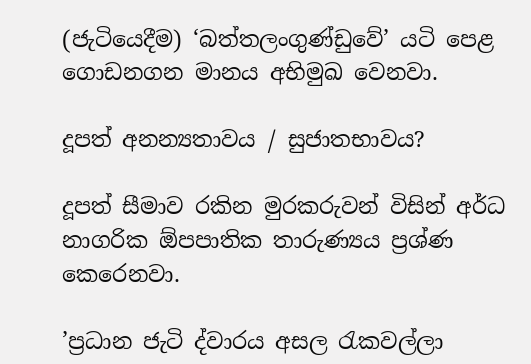(ජැටියෙදීම) ‘බත්තලංගුණ්ඩුවේ’ යටි පෙළ ගොඩනගන මානය අභිමුඛ වෙනවා.

දූපත් අනන්‍යතාවය / සුජාතභාවය?

දූපත් සීමාව රකින මුරකරුවන් විසින් අර්ධ නාගරික ඕපපාතික තාරුණ්‍යය ප්‍රශ්ණ කෙරෙනවා.

’ප්‍රධාන ජැටි ද්වාරය අසල රැකවල්ලා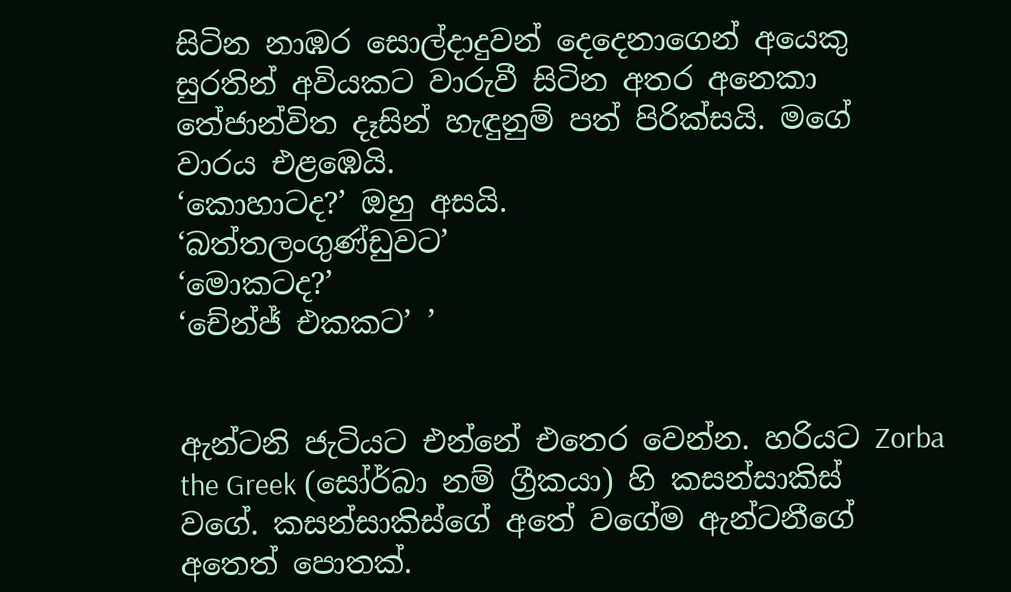සිටින නාඹර සොල්දාදුවන් දෙදෙනාගෙන් අයෙකු සුරතින් අවියකට වාරුවී සිටින අතර අනෙකා තේජාන්විත දෑසින් හැඳුනුම් පත් පිරික්සයි. මගේ වාරය එළඹෙයි.
‘කොහාටද?’ ඔහු අසයි.
‘බත්තලංගුණ්ඩුවට’
‘මොකටද?’
‘චේන්ජ් එකකට’ ’


ඇන්ටනි ජැටියට එන්නේ එතෙර වෙන්න. හරියට Zorba the Greek (සෝර්බා නම් ග්‍රීකයා) හි කසන්සාකිස් වගේ. කසන්සාකිස්ගේ අතේ වගේම ඇන්ටනීගේ අතෙත් පොතක්.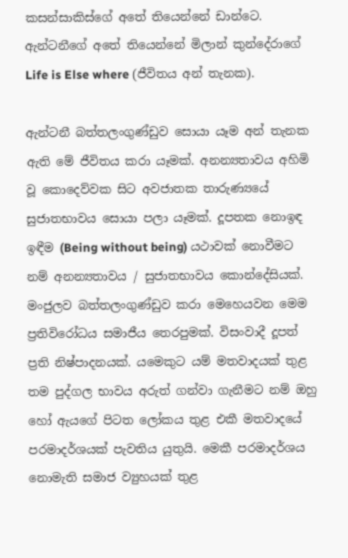කසන්සාකිස්ගේ අතේ තියෙන්නේ ඩාන්ටෙ. ඇන්ටනීගේ අතේ තියෙන්නේ මිලාන් කුන්දේරාගේ Life is Else where (ජීවිතය අන් තැනක).

ඇන්ටනී බත්තලංගුණ්ඩුව සොයා යෑම අන් තැනක ඇති මේ ජීවිතය කරා යෑමක්. අනන්‍යතාවය අහිමි වූ කොදෙව්වක සිට අවජාතක තාරුණ්‍යයේ සුජාතභාවය සොයා පලා යෑමක්. දූපතක නොඉඳ ඉඳීම (Being without being) යථාවක් නොවීමට නම් අනන්‍යතාවය / සුජාතභාවය කොන්දේසියක්. මංජුලව බත්තලංගුණ්ඩුව කරා මෙහෙයවන මෙම ප්‍රතිවිරෝධය සමාජීය තෙරපුමක්. විසංවාදී දූපත් ප්‍රති නිෂ්පාදනයක්. යමෙකුට යම් මතවාදයක් තුළ තම පුද්ගල භාවය අරුත් ගන්වා ගැනීමට නම් ඔහු හෝ ඇයගේ පිටත ලෝකය තුළ එකී මතවාදයේ පරමාදර්ශයක් පැවතිය යුතුයි. මෙකී පරමාදර්ශය නොමැති සමාජ ව්‍යුහයක් තුළ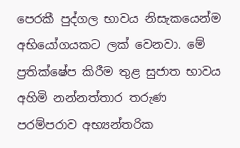පෙරකී පුද්ගල භාවය නිසැකයෙන්ම අභියෝගයකට ලක් වෙනවා. මේ ප්‍රතික්ෂේප කිරීම තුළ සුජාත භාවය අහිමි නන්නත්තාර තරුණ පරම්පරාව අභ්‍යන්තරික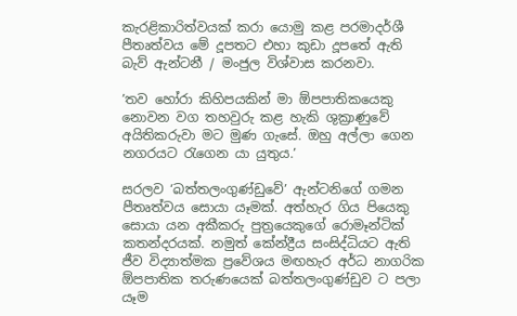කැරළිකාරිත්වයක් කරා යොමු කළ පරමාදර්ශී පීතෘත්වය මේ දූපතට එහා කුඩා දූපතේ ඇති බැව් ඇන්ටනී / මංජුල විශ්වාස කරනවා.

’තව හෝරා කිහිපයකින් මා ඕපපාතිකයෙකු නොවන වග තහවුරු කළ හැකි ශුක්‍රාණුවේ අයිතිකරුවා මට මුණ ගැසේ. ඔහු අල්ලා ගෙන නගරයට රැගෙන යා යුතුය.’

සරලව ‘බත්තලංගුණ්ඩුවේ’ ඇන්ටනිගේ ගමන පීතෘත්වය සොයා යෑමක්. අත්හැර ගිය පියෙකු සොයා යන අකීකරු පුත්‍රයෙකුගේ රොමෑන්ටික් කතන්දරයක්. නමුත් කේන්ද්‍රීය සංසිද්ධියට ඇති ජීව විද්‍යාත්මක ප්‍රවේශය මඟහැර අර්ධ නාගරික ඕපපාතික තරුණයෙක් බත්තලංගුණ්ඩුව ට පලා යෑම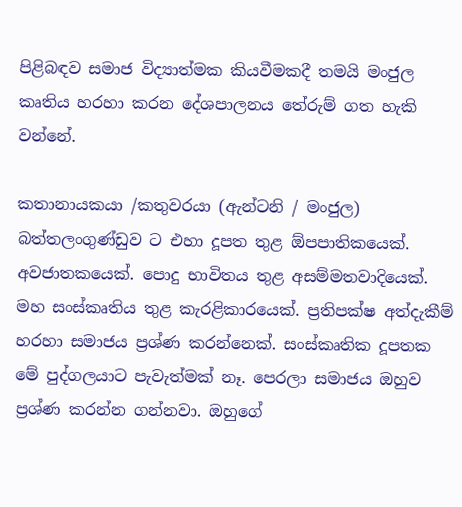පිළිබඳව සමාජ විද්‍යාත්මක කියවීමකදී තමයි මංජුල කෘතිය හරහා කරන දේශපාලනය තේරුම් ගත හැකි වන්නේ.

කතානායකයා /කතුවරයා (ඇන්ටනි / මංජුල) බත්තලංගුණ්ඩුව ට එහා දූපත තුළ ඕපපාතිකයෙක්. අවජාතකයෙක්. පොදු භාවිතය තුළ අසම්මතවාදියෙක්. මහ සංස්කෘතිය තුළ කැරළිකාරයෙක්. ප්‍රතිපක්ෂ අත්දැකීම් හරහා සමාජය ප්‍රශ්ණ කරන්නෙක්. සංස්කෘතික දූපතක මේ පුද්ගලයාට පැවැත්මක් නෑ. පෙරලා සමාජය ඔහුව ප්‍රශ්ණ කරන්න ගන්නවා. ඔහුගේ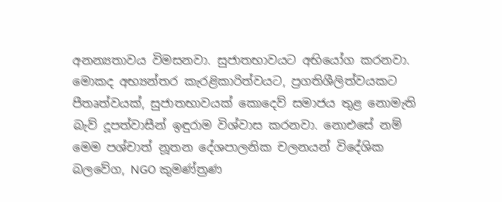අනන්‍යතාවය විමසනවා. සුජාතභාවයට අභියෝග කරනවා. මොකද අභ්‍යන්තර කැරළිකාරිත්වයට, ප්‍රගතිශීලිත්වයකට පීතෘත්වයක්, සුජාතභාවයක් කොදෙව් සමාජය තුළ නොමැති බැව් දූපත්වාසීන් ඉඳුරාම විශ්වාස කරනවා. නොඑසේ නම් මෙම පශ්චාත් නූතන දේශපාලනික චලනයන් විදේශික බලවේග, NGO කුමණ්ත්‍රණ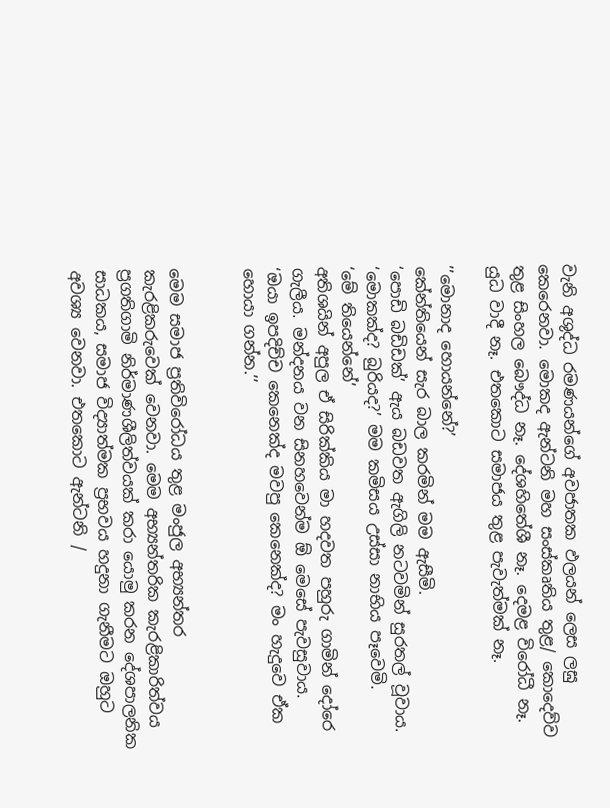වැනි අශුද්ධ රමණයන්ගේ අවජාතක ඵලයන් ලෙස ලඝු කෙරෙනවා. මොකද ඇන්ටනි මහ සංස්කෘතිය තුළ/ කොදෙව්ව තුළ සිංහල බෞද්ධ නෑ. දේශහිතේශී නෑ. දෙමළ විරෝධී නෑ. යුධ වාදී නෑ. එතකොට සමාජය තුළ පැවැත්මක් නෑ.

’’මොනාද හොයන්නේ?’
කේන්තියෙන් සැර බාල කරමින් මම ඇසීමි.
‘පොඩි බඩිඩක්’ ඇය බඩවත ඇගිලි නටවමින් සුරතල් වූවාය.
‘මොකක්ද? බුරියද?’ මම කමිසය උස්සා නාභිය පෑවෙමි.
‘මේ තියෙන්නේ’
අතිශයින් අපුල ඒ සිරික්කිය මා හදවත පහුරු ගාමින් දෝරෙ ගැලීය. මන්දනය වන සිනහවෙන්ම ඕ මෙසේ පැවසුවාය.
‘ඔයා ඉපදිච්ච කෙනෙක්ද මවපු කෙනෙක්ද? මං හැදුවෙ ඒක හොයා ගන්න.’’


මෙම සමාජ ප්‍රතිවිරෝධය තුළ මංජුල අභ්‍යන්තර කැරළිකරුවෙක් වෙනවා. මෙම අභ්‍යන්තරික කැරළිකාරිත්වය ප්‍රගතිගාමි නිර්මාණශීලිත්වයක් කරා යොමු කරන දේශපාලනික සාධකය, සමාජ විද්‍යාත්මක ප්‍රභවය හදුනා ගැනීමට ඔහුට අවශ්‍ය වෙනවා. එතකොට ඇන්ටනි /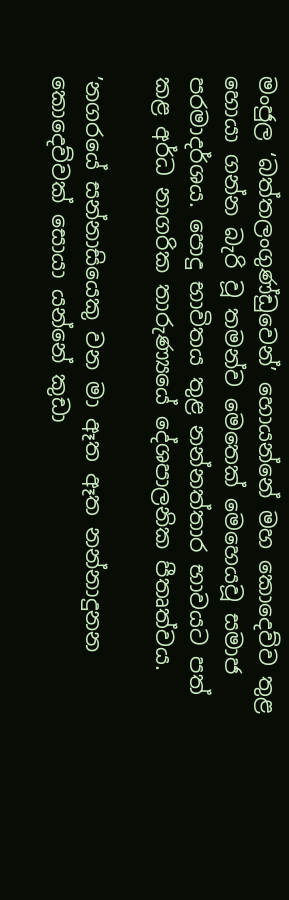මංජුල ‘බත්තලංගුණ්ඩුවෙන්’ හොයන්නේ මහ කොදෙව්ව තුළ හොයා ගන්න බැරි වූ තමන්ව මෙතෙක් මෙහෙයවූ සමාජ පරමාදර්ශය. පොදු භාවිතය තුළ නන්නත්තාර භාවයට පත් කළ අර්ධ නාගරික තාරුණ්‍යයේ දේශපාලනික පීතෘත්වය.

’නගරයේ සන්නාසියෙකු වන මා ඈත ඈත නන්නාදුනන කොදෙව්වක් සොයා යන්නේ කුඩා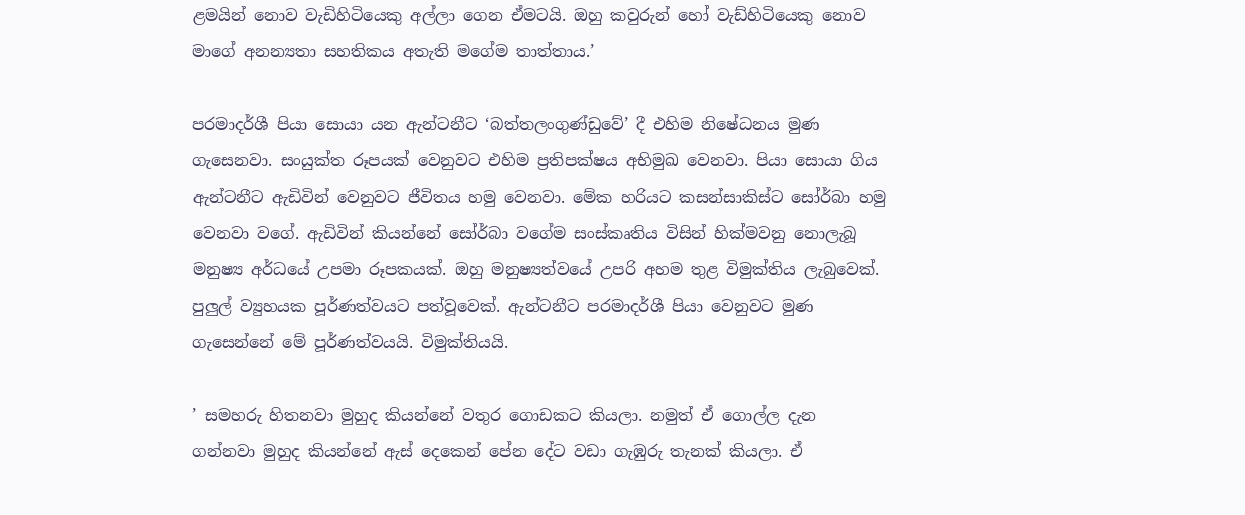ළමයින් නොව වැඩිහිටියෙකු අල්ලා ගෙන ඒමටයි. ඔහු කවුරුන් හෝ වැඩ්හිටියෙකු නොව මාගේ අනන්‍යතා සහතිකය අතැති මගේම තාත්තාය.’

පරමාදර්ශී පියා සොයා යන ඇන්ටනීට ‘බත්තලංගුණ්ඩුවේ’ දී එහිම නිෂේධනය මුණ ගැසෙනවා. සංයුක්ත රූපයක් වෙනුවට එහිම ප්‍රතිපක්ෂය අභිමුඛ වෙනවා. පියා සොයා ගිය ඇන්ටනීට ඇඩිවින් වෙනුවට ජීවිතය හමු වෙනවා. මේක හරියට කසන්සාකිස්ට සෝර්බා හමු වෙනවා වගේ. ඇඩිවින් කියන්නේ සෝර්බා වගේම සංස්කෘතිය විසින් හික්මවනු නොලැබූ මනුෂ්‍ය අර්ධයේ උපමා රූපකයක්. ඔහු මනුෂ්‍යත්වයේ උපරි අහම තුළ විමුක්තිය ලැබුවෙක්. පුලුල් ව්‍යුහයක පූර්ණත්වයට පත්වූවෙක්. ඇන්ටනීට පරමාදර්ශී පියා වෙනුවට මුණ ගැසෙන්නේ මේ පූර්ණත්වයයි. විමුක්තියයි.

’ සමහරු හිතනවා මුහුද කියන්නේ වතුර ගොඩකට කියලා. නමුත් ඒ ගොල්ල දැන ගන්නවා මුහුද කියන්නේ ඇස් දෙකෙන් පේන දේට වඩා ගැඹුරු තැනක් කියලා. ඒ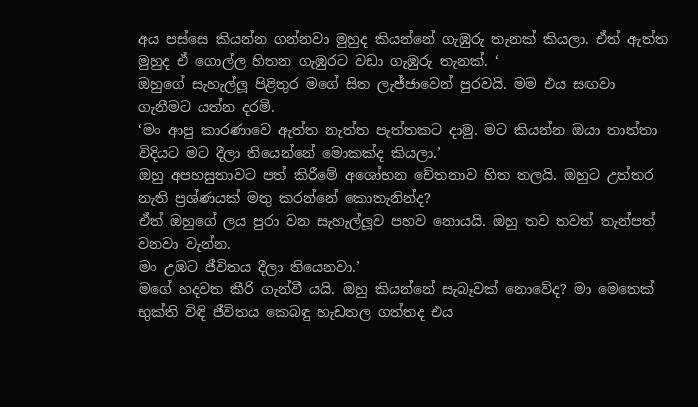අය පස්සෙ කියන්න ගන්නවා මුහුද කියන්නේ ගැඹුරු තැනක් කියලා. ඒත් ඇත්ත මුහුද ඒ ගොල්ල හිතන ගැඹුරට වඩා ගැඹුරු තැනක්. ‘
ඔහුගේ සැහැල්ලූ පිළිතුර මගේ සිත ලැජ්ජාවෙන් පුරවයි. මම එය සඟවා ගැනීමට යත්න දරමි.
‘මං ආපු කාරණාවෙ ඇත්ත නැත්ත පැත්තකට දාමු. මට කියන්න ඔයා තාත්තා විදියට මට දීලා තියෙන්නේ මොකක්ද කියලා.’
ඔහු අපහසුතාවට පත් කිරීමේ අශෝභන චේතනාව හිත තලයි. ඔහුට උත්තර නැති ප්‍රශ්ණයක් මතු කරන්නේ කොතැනින්ද?
ඒත් ඔහුගේ ලය පුරා වන සැහැල්ලූව පහව නොයයි. ඔහු තව තවත් තැන්පත් වනවා වැන්න.
මං උඹට ජීවිතය දීලා තියෙනවා.’
මගේ හදවත කීරි ගැන්වී යයි. ඔහු කියන්නේ සැබෑවක් නොවේද? මා මෙතෙක් භුක්ති විඳි ජීවිතය කෙබඳු හැඩතල ගත්තද එය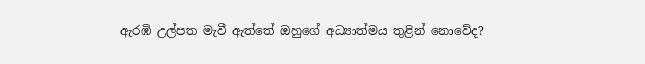ඇරඹි උල්පත මැවී ඇත්තේ ඔහුගේ අධ්‍යාත්මය තුළින් නොවේද?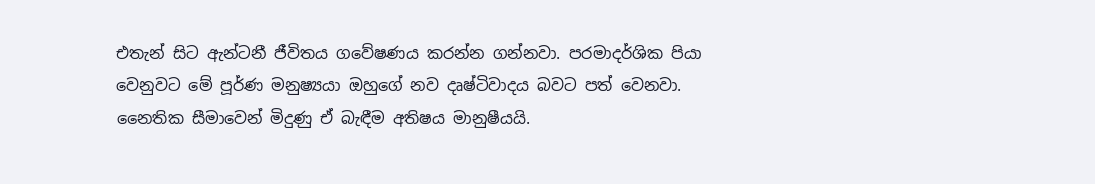එතැන් සිට ඇන්ටනී ජීවිතය ගවේෂණය කරන්න ගන්නවා. පරමාදර්ශික පියා වෙනුවට මේ පූර්ණ මනුෂ්‍යයා ඔහුගේ නව දෘෂ්ටිවාදය බවට පත් වෙනවා. නෛතික සීමාවෙන් මිදුණු ඒ බැඳීම අතිෂය මානුෂීයයි.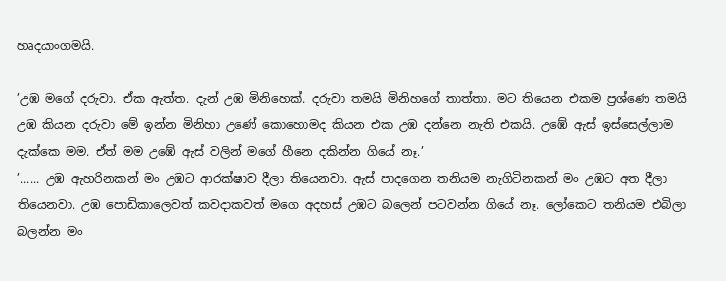හෘදයාංගමයි.

’උඹ මගේ දරුවා. ඒක ඇත්ත. දැන් උඹ මිනිහෙක්. දරුවා තමයි මිනිහගේ තාත්තා. මට තියෙන එකම ප්‍රශ්ණෙ තමයි උඹ කියන දරුවා මේ ඉන්න මිනිහා උණේ කොහොමද කියන එක උඹ දන්නෙ නැති එකයි. උඹේ ඇස් ඉස්සෙල්ලාම දැක්කෙ මම. ඒත් මම උඹේ ඇස් වලින් මගේ හීනෙ දකින්න ගියේ නෑ.’
’...... උඹ ඇහරිනකන් මං උඹට ආරක්ෂාව දීලා තියෙනවා. ඇස් පාදගෙන තනියම නැගිටිනකන් මං උඹට අත දීලා තියෙනවා. උඹ පොඩිකාලෙවත් කවදාකවත් මගෙ අදහස් උඹට බලෙන් පටවන්න ගියේ නෑ. ලෝකෙට තනියම එබිලා බලන්න මං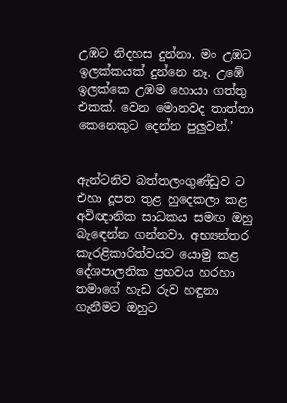උඹට නිදහස දුන්නා. මං උඹට ඉලක්කයක් දුන්නෙ නෑ. උඹේ ඉලක්කෙ උඹම හොයා ගත්තු එකක්. වෙන මොනවද තාත්තා කෙනෙකුට දෙන්න පුලුවන්.’


ඇන්ටනිව බත්තලංගුණ්ඩුව ට එහා දූපත තුළ හුදෙකලා කළ අවිඥානික සාධකය සමඟ ඔහු බැඳෙන්න ගන්නවා. අභ්‍යන්තර කැරළිකාරිත්වයට යොමු කළ දේශපාලනික ප්‍රභවය හරහා තමාගේ හැඩ රුව හඳුනා ගැනීමට ඔහුට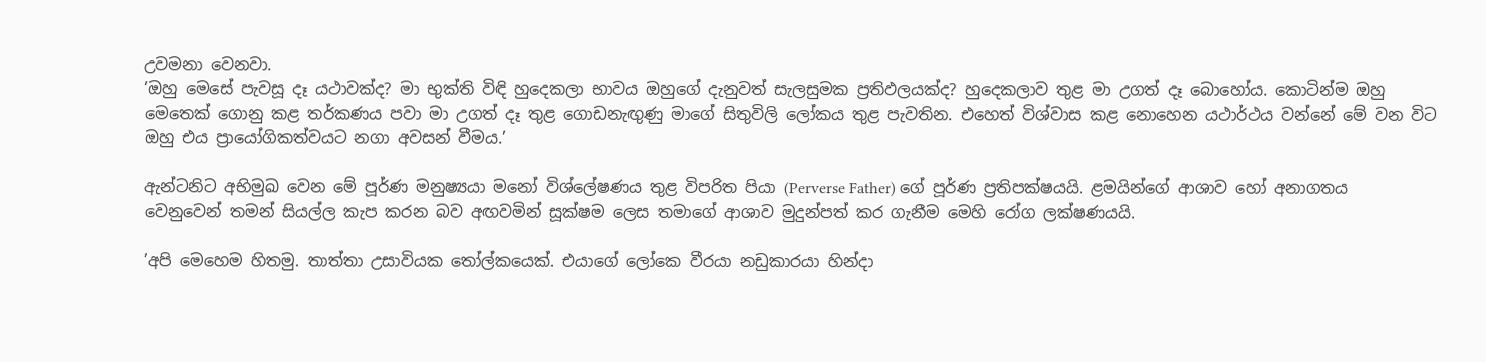උවමනා වෙනවා.
’ඔහු මෙසේ පැවසූ දෑ යථාවක්ද? මා භුක්ති විඳි හුදෙකලා භාවය ඔහුගේ දැනුවත් සැලසුමක ප්‍රතිඵලයක්ද? හුදෙකලාව තුළ මා උගත් දෑ බොහෝය. කොටින්ම ඔහු මෙතෙක් ගොනු කළ තර්කණය පවා මා උගත් දෑ තුළ ගොඩනැඟුණු මාගේ සිතුවිලි ලෝකය තුළ පැවතින. එහෙත් විශ්වාස කළ නොහෙන යථාර්ථය වන්නේ මේ වන විට ඔහු එය ප්‍රායෝගිකත්වයට නගා අවසන් වීමය.’

ඇන්ටනිට අභිමුඛ වෙන මේ පූර්ණ මනුෂ්‍යයා මනෝ විශ්ලේෂණය තුළ විපරිත පියා (Perverse Father) ගේ පූර්ණ ප්‍රතිපක්ෂයයි. ළමයින්ගේ ආශාව හෝ අනාගතය වෙනුවෙන් තමන් සියල්ල කැප කරන බව අඟවමින් සූක්ෂම ලෙස තමාගේ ආශාව මුදුන්පත් කර ගැනීම මෙහි රෝග ලක්ෂණයයි.

’අපි මෙහෙම හිතමු. තාත්තා උසාවියක තෝල්කයෙක්. එයාගේ ලෝකෙ වීරයා නඩුකාරයා හින්දා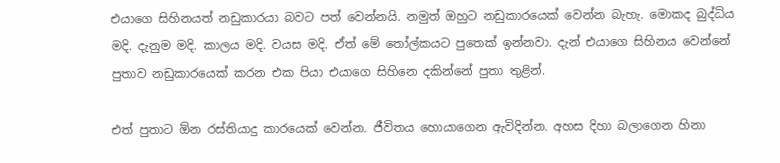එයාගෙ සිහිනයත් නඩුකාරයා බවට පත් වෙන්නයි. නමුත් ඔහුට නඩුකාරයෙක් වෙන්න බැහැ. මොකද බුද්ධිය මදි. දැනුම මදි. කාලය මදි. වයස මදි. ඒත් මේ තෝල්කයට පුතෙක් ඉන්නවා. දැන් එයාගෙ සිහිනය වෙන්නේ පුතාව නඩුකාරයෙක් කරන එක පියා එයාගෙ සිහිනෙ දකින්නේ පුතා තුළින්.

එත් පුතාට ඕන රස්තියාදු කාරයෙක් වෙන්න. ජීවිතය හොයාගෙන ඇවිදින්න. අහස දිහා බලාගෙන හිනා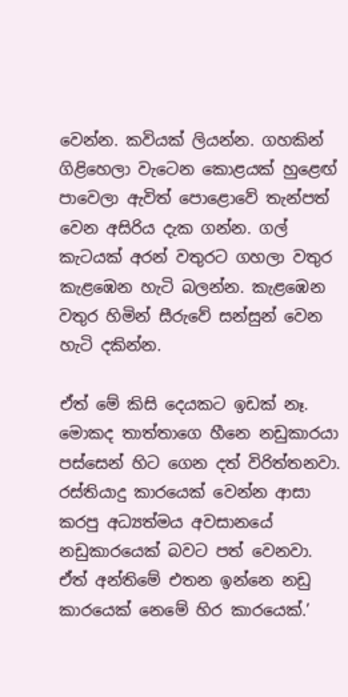වෙන්න. කවියක් ලියන්න. ගහකින් ගිළිහෙලා වැටෙන කොළයක් හුළෙඟ් පාවෙලා ඇවිත් පොළොවේ තැන්පත් වෙන අසිරිය දැක ගන්න. ගල් කැටයක් අරන් වතුරට ගහලා වතුර කැළඹෙන හැටි බලන්න. කැළඹෙන වතුර හිමින් සීරුවේ සන්සුන් වෙන හැටි දකින්න.

ඒත් මේ කිසි දෙයකට ඉඩක් නෑ. මොකද තාත්තාගෙ හීනෙ නඩුකාරයා පස්සෙන් හිට ගෙන දත් විරිත්තනවා. රස්තියාදු කාරයෙක් වෙන්න ආසා කරපු අධ්‍යත්මය අවසානයේ නඩුකාරයෙක් බවට පත් වෙනවා. ඒත් අන්තිමේ එතන ඉන්නෙ නඩු කාරයෙක් නෙමේ හිර කාරයෙක්.’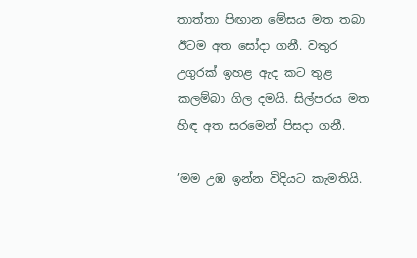තාත්තා පිඟාන මේසය මත තබා ඊටම අත සෝදා ගනී. වතුර උගුරක් ඉහළ ඇද කට තුළ කලම්බා ගිල දමයි. සිල්පරය මත හිඳ අත සරමෙන් පිසදා ගනී.

’මම උඹ ඉන්න විදියට කැමතියි.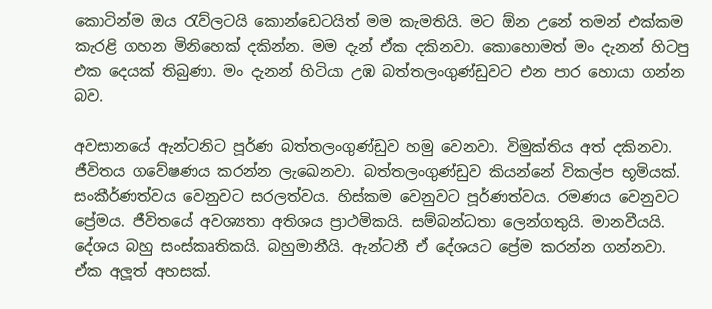කොටින්ම ඔය රැව්ලටයි කොන්ඩෙටයිත් මම කැමතියි. මට ඕන උනේ තමන් එක්කම කැරළි ගහන මිනිහෙක් දකින්න. මම දැන් ඒක දකිනවා. කොහොමත් මං දැනන් හිටපු එක දෙයක් තිබුණා. මං දැනන් හිටියා උඹ බත්තලංගුණ්ඩුවට එන පාර හොයා ගන්න බව.

අවසානයේ ඇන්ටනිට පූර්ණ බත්තලංගුණ්ඩුව හමු වෙනවා. විමුක්තිය අත් දකිනවා. ජීවිතය ගවේෂණය කරන්න ලැඛෙනවා. බත්තලංගුණ්ඩුව කියන්නේ විකල්ප භූමියක්. සංකීර්ණත්වය වෙනුවට සරලත්වය. හිස්කම වෙනුවට පූර්ණත්වය. රමණය වෙනුවට ප්‍රේමය. ජීවිතයේ අවශ්‍යතා අතිශය ප්‍රාථමිකයි. සම්බන්ධතා ලෙන්ගතුයි. මානවීයයි. දේශය බහු සංස්කෘතිකයි. බහුමානීයි. ඇන්ටනී ඒ දේශයට ප්‍රේම කරන්න ගන්නවා. ඒක අලූත් අහසක්.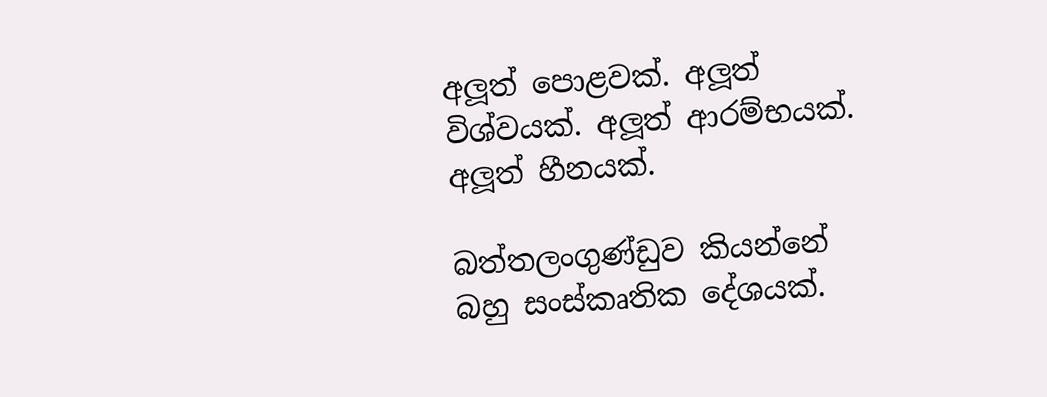අලූත් පොළවක්. අලූත් විශ්වයක්. අලූත් ආරම්භයක්. අලූත් හීනයක්.

බත්තලංගුණ්ඩුව කියන්නේ බහු සංස්කෘතික දේශයක්.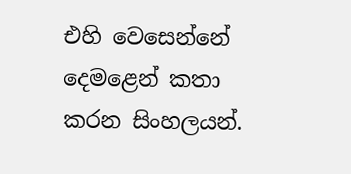එහි වෙසෙන්නේ දෙමළෙන් කතා කරන සිංහලයන්.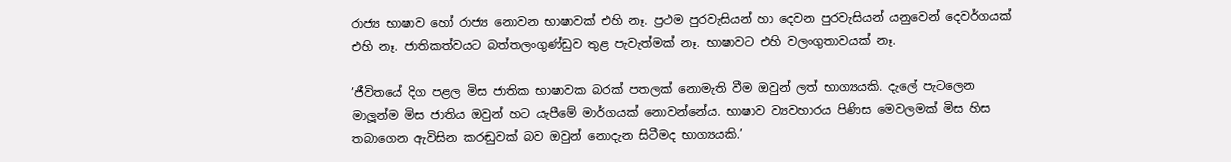රාජ්‍ය භාෂාව හෝ රාජ්‍ය නොවන භාෂාවක් එහි නෑ. ප්‍රථම පුරවැසියන් හා දෙවන පුරවැසියන් යනුවෙන් දෙවර්ගයක් එහි නෑ. ජාතිකත්වයට බත්තලංගුණ්ඩුව තුළ පැවැත්මක් නෑ. භාෂාවට එහි වලංගුතාවයක් නෑ.

’ජීවිතයේ දිග පළල මිස ජාතික භාෂාවක බරක් පතලක් නොමැති වීම ඔවුන් ලත් භාග්‍යයකි. දැලේ පැටලෙන මාලූන්ම මිස ජාතිය ඔවුන් හට යැපීමේ මාර්ගයක් නොවන්නේය. භාෂාව ව්‍යවහාරය පිණිස මෙවලමක් මිස හිස තබාගෙන ඇවිසින කරඬුවක් බව ඔවුන් නොදැන සිටීමද භාග්‍යයකි.’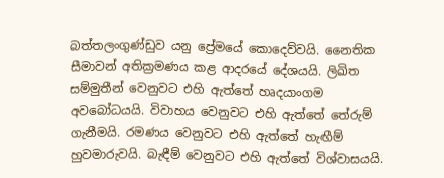බත්තලංගුණ්ඩුව යනු ප්‍රේමයේ කොදෙව්වයි. නෛතික සීමාවන් අතික්‍රමණය කළ ආදරයේ දේශයයි. ලිඛිත සම්මුතීන් වෙනුවට එහි ඇත්තේ හෘදයාංගම අවබෝධයයි. විවාහය වෙනුවට එහි ඇත්තේ තේරුම් ගැනීමයි. රමණය වෙනුවට එහි ඇත්තේ හැඟීම් හුවමාරුවයි. බැඳීම් වෙනුවට එහි ඇත්තේ විශ්වාසයයි.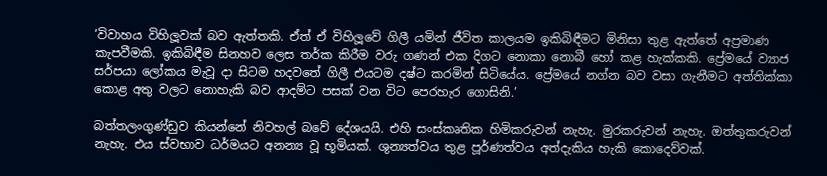’විවාහය විහිලූවක් බව ඇත්තකි. ඒත් ඒ විහිලූවේ ගිලී යමින් ජීවිත කාලයම ඉකිබිඳීමට මිනිසා තුළ ඇත්තේ අප්‍රමාණ කැපවීමකි. ඉකිබිඳීම සිනහව ලෙස තර්ක කිරීම වරු ගණන් එක දිගට නොකා නොබී හෝ කළ හැක්කකි. ප්‍රේමයේ ව්‍යාජ සර්පයා ලෝකය මැවූ දා සිටම හදවතේ ගිලී එයටම දෂ්ට කරමින් සිටියේය. ප්‍රේමයේ නග්න බව වසා ගැනීමට අත්තික්කා කොළ අතු වලට නොහැකි බව ආදම්ට පසක් වන විට පෙරහැර ගොසිනි.’

බත්තලංගුණ්ඩුව කියන්නේ නිවහල් බවේ දේශයයි. එහි සංස්කෘතික හිමිකරුවන් නැහැ. මුරකරුවන් නැහැ. ඔත්තුකරුවන් නැහැ. එය ස්වභාව ධර්මයට අනන්‍ය වූ භූමියක්. ශුන්‍යත්වය තුළ පූර්ණත්වය අත්දැකිය හැකි කොදෙව්වක්.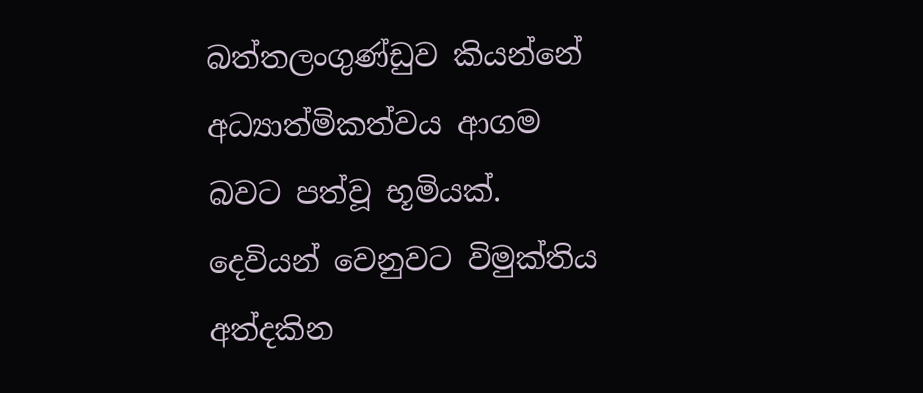බත්තලංගුණ්ඩුව කියන්නේ අධ්‍යාත්මිකත්වය ආගම බවට පත්වූ භූමියක්. දෙවියන් වෙනුවට විමුක්තිය අත්දකින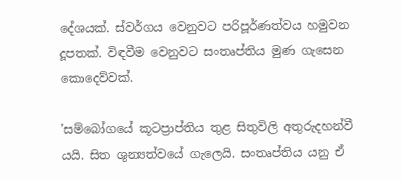දේශයක්. ස්වර්ගය වෙනුවට පරිපූර්ණත්වය හමුවන දූපතක්. විඳවීම වෙනුවට සංතෘප්තිය මුණ ගැසෙන කොදෙව්වක්.

’සම්බෝගයේ කූටප්‍රාප්තිය තුළ සිතුවිලි අතුරුදහන්වී යයි. සිත ශුන්‍යත්වයේ ගැලෙයි. සංතෘප්තිය යනු ඒ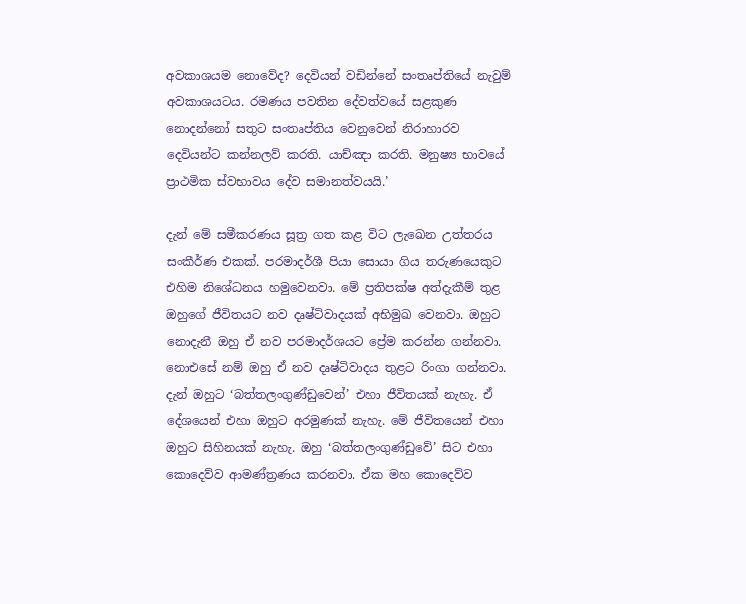අවකාශයම නොවේද? දෙවියන් වඩින්නේ සංතෘප්තියේ නැවුම් අවකාශයටය. රමණය පවතින දේවත්වයේ සළකුණ නොදන්නෝ සතුට සංතෘප්තිය වෙනුවෙන් නිරාහාරව දෙවියන්ට කන්නලව් කරති. යාච්ඤා කරති. මනුෂ්‍ය භාවයේ ප්‍රාථමික ස්වභාවය දේව සමානත්වයයි.’

දැන් මේ සමීකරණය සූත්‍ර ගත කළ විට ලැඛෙන උත්තරය සංකීර්ණ එකක්. පරමාදර්ශී පියා සොයා ගිය තරුණයෙකුට එහිම නිශේධනය හමුවෙනවා. මේ ප්‍රතිපක්ෂ අත්දැකීම් තුළ ඔහුගේ ජීවිතයට නව දෘෂ්ටිවාදයක් අභිමුඛ වෙනවා. ඔහුට නොදැනී ඔහු ඒ නව පරමාදර්ශයට ප්‍රේම කරන්න ගන්නවා. නොඑසේ නම් ඔහු ඒ නව දෘෂ්ටිවාදය තුළට රිංගා ගන්නවා. දැන් ඔහුට ‘බත්තලංගුණ්ඩුවෙන්’ එහා ජීවිතයක් නැහැ. ඒ දේශයෙන් එහා ඔහුට අරමුණක් නැහැ. මේ ජීවිතයෙන් එහා ඔහුට සිහිනයක් නැහැ. ඔහු ‘බත්තලංගුණ්ඩුවේ’ සිට එහා කොදෙව්ව ආමණ්ත්‍රණය කරනවා. ඒක මහ කොදෙව්ව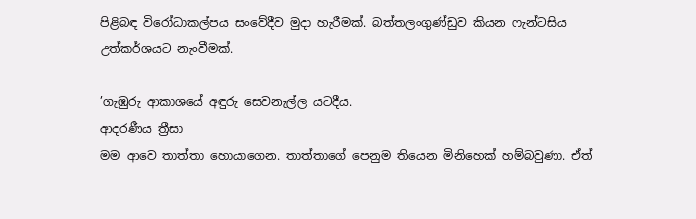පිළිබඳ විරෝධාකල්පය සංවේදීව මුදා හැරීමක්. බත්තලංගුණ්ඩුව කියන ෆැන්ටසිය උත්කර්ශයට නැංවීමක්.

’ගැඹුරු ආකාශයේ අඳුරු සෙවනැල්ල යටදීය.
ආදරණීය ත්‍රීසා
මම ආවෙ තාත්තා හොයාගෙන. තාත්තාගේ පෙනුම තියෙන මිනිහෙක් හම්බවුණා. ඒත්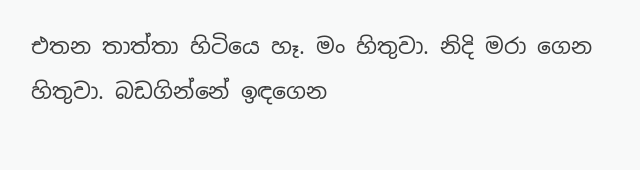එතන තාත්තා හිටියෙ හෑ. මං හිතුවා. නිදි මරා ගෙන හිතුවා. බඩගින්නේ ඉඳගෙන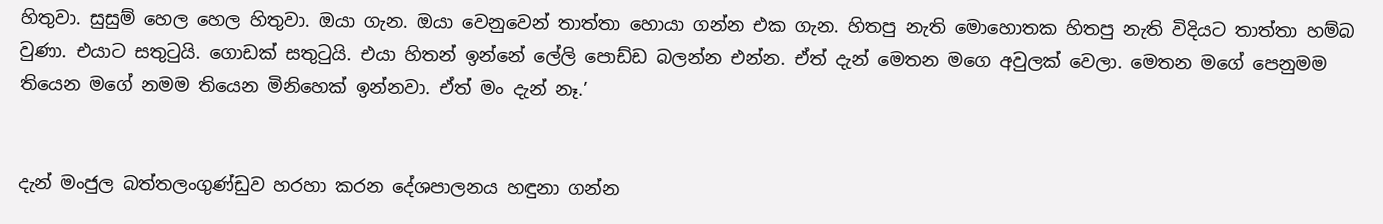හිතුවා. සුසුම් හෙල හෙල හිතුවා. ඔයා ගැන. ඔයා වෙනුවෙන් තාත්තා හොයා ගන්න එක ගැන. හිතපු නැති මොහොතක හිතපු නැති විදියට තාත්තා හම්බ වුණා. එයාට සතුටුයි. ගොඩක් සතුටුයි. එයා හිතන් ඉන්නේ ලේලි පොඩ්ඩ බලන්න එන්න. ඒත් දැන් මෙතන මගෙ අවුලක් වෙලා. මෙතන මගේ පෙනුමම තියෙන මගේ නමම තියෙන මිනිහෙක් ඉන්නවා. ඒත් මං දැන් නෑ.’


දැන් මංජුල බත්තලංගුණ්ඩුව හරහා කරන දේශපාලනය හඳුනා ගන්න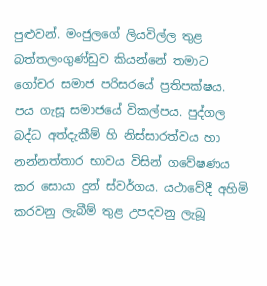පුළුවන්. මංජුලගේ ලියවිල්ල තුළ බත්තලංගුණ්ඩුව කියන්නේ තමාට ගෝචර සමාජ පරිසරයේ ප්‍රතිපක්ෂය. පය ගැසූ සමාජයේ විකල්පය. පුද්ගල බද්ධ අත්දැකීම් හි නිස්සාරත්වය හා නන්නත්තාර භාවය විසින් ගවේෂණය කර සොයා දුන් ස්වර්ගය. යථාවේදී අහිමි කරවනු ලැබීම් තුළ උපදවනු ලැබූ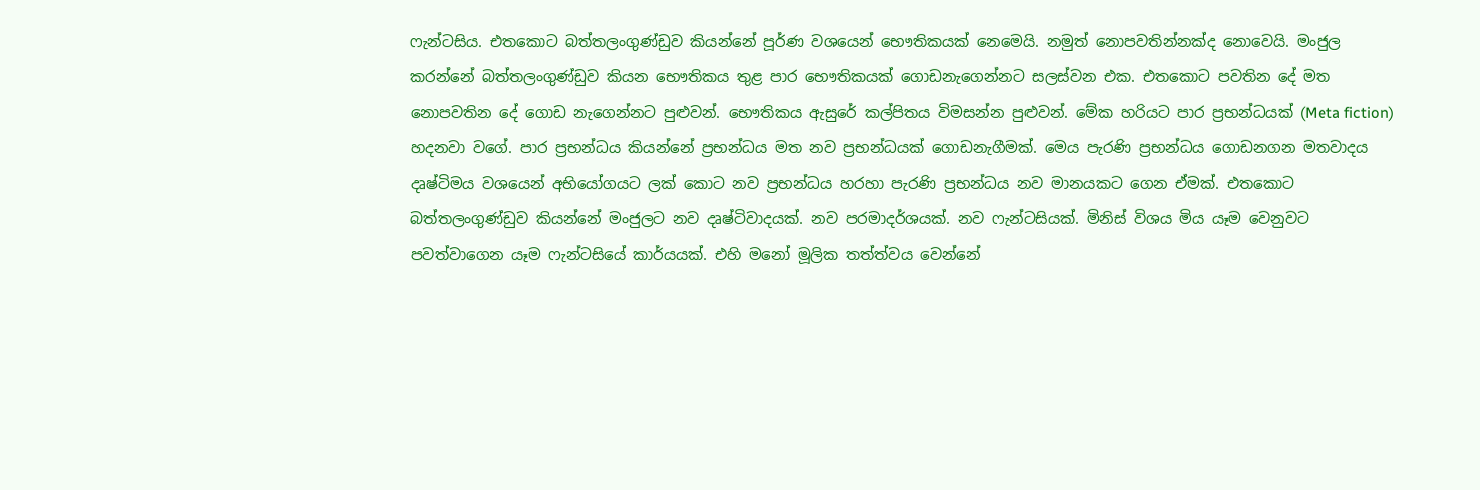ෆැන්ටසිය. එතකොට බත්තලංගුණ්ඩුව කියන්නේ පූර්ණ වශයෙන් භෞතිකයක් නෙමෙයි. නමුත් නොපවතින්නක්ද නොවෙයි. මංජුල කරන්නේ බත්තලංගුණ්ඩුව කියන භෞතිකය තුළ පාර භෞතිකයක් ගොඩනැගෙන්නට සලස්වන එක. එතකොට පවතින දේ මත නොපවතින දේ ගොඩ නැගෙන්නට පුළුවන්. භෞතිකය ඇසුරේ කල්පිතය විමසන්න පුළුවන්. මේක හරියට පාර ප්‍රභන්ධයක් (Meta fiction) හදනවා වගේ. පාර ප්‍රභන්ධය කියන්නේ ප්‍රභන්ධය මත නව ප්‍රභන්ධයක් ගොඩනැගීමක්. මෙය පැරණි ප්‍රභන්ධය ගොඩනගන මතවාදය දෘෂ්ටිමය වශයෙන් අභියෝගයට ලක් කොට නව ප්‍රභන්ධය හරහා පැරණි ප්‍රභන්ධය නව මානයකට ගෙන ඒමක්. එතකොට බත්තලංගුණ්ඩුව කියන්නේ මංජුලට නව දෘෂ්ටිවාදයක්. නව පරමාදර්ශයක්. නව ෆැන්ටසියක්. මිනිස් විශය මිය යෑම වෙනුවට පවත්වාගෙන යෑම ෆැන්ටසියේ කාර්යයක්. එහි මනෝ මූලික තත්ත්වය වෙන්නේ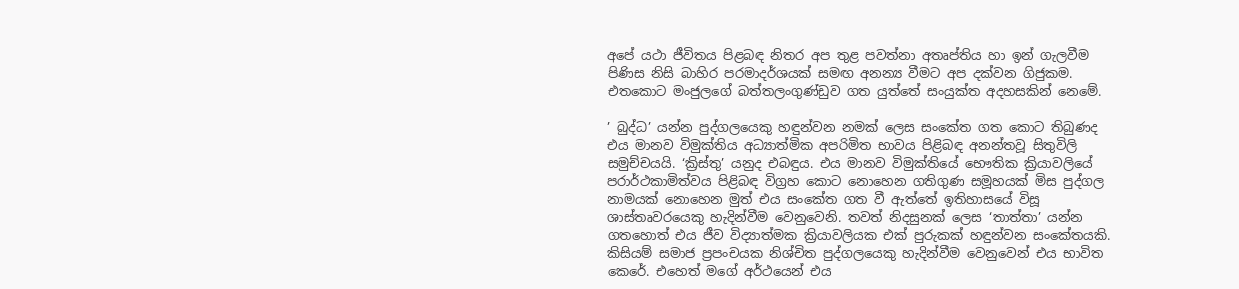අපේ යථා ජීවිතය පිළබඳ නිතර අප තුළ පවත්නා අතෘප්තිය හා ඉන් ගැලවීම පිණිස නිසි බාහිර පරමාදර්ශයක් සමඟ අනන්‍ය වීමට අප දක්වන ගිජුකම. එතකොට මංජුලගේ බත්තලංගුණ්ඩුව ගත යුත්තේ සංයුක්ත අදහසකින් නෙමේ.

’ බුද්ධ’ යන්න පුද්ගලයෙකු හඳුන්වන නමක් ලෙස සංකේත ගත කොට තිබුණද එය මානව විමුක්තිය අධ්‍යාත්මික අපරිමිත භාවය පිළිබඳ අනන්තවූ සිතුවිලි සමුච්චයයි. ‘ක්‍රිස්තු’ යනුද එබඳුය. එය මානව විමුක්තියේ භෞතික ක්‍රියාවලියේ පරාර්ථකාමිත්වය පිළිබඳ විග්‍රහ කොට නොහෙන ගතිගුණ සමූහයක් මිස පුද්ගල නාමයක් නොහෙන මුත් එය සංකේත ගත වී ඇත්තේ ඉතිහාසයේ විසූ ශාස්තෘවරයෙකු හැදින්වීම වෙනුවෙනි. තවත් නිදසුනක් ලෙස ‘තාත්තා’ යන්න ගතහොත් එය ජීව විද්‍යාත්මක ක්‍රියාවලියක එක් පුරුකක් හඳුන්වන සංකේතයකි. කිසියම් සමාජ ප්‍රපංචයක නිශ්චිත පුද්ගලයෙකු හැදින්වීම වෙනුවෙන් එය භාවිත කෙරේ. එහෙත් මගේ අර්ථයෙන් එය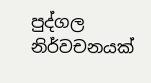පුද්ගල නිර්වචනයක්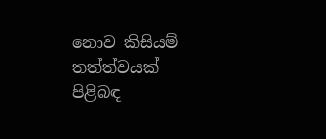නොව කිසියම් තත්ත්වයක් පිළිබඳ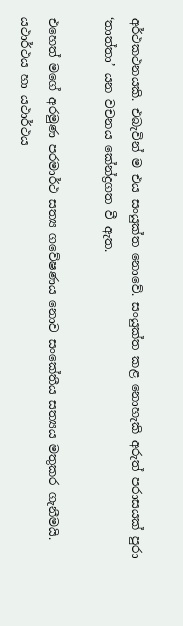අර්ථකථනයකි. එබැවින් ම එය සංයුක්ත නොවේ. සංයුක්ත කළ නොහැකි අරුත් පරාසයක් පුරා ‘තාත්තා’ යන වචනය කේන්ද්‍රගත වී ඇත.

එහෙත් මගේ අරමුණ පරමාර්ථ සත්‍ය ගවේෂණය නොව සංකේතීය සත්‍යය මතුකර ගැනීමයි. යථාර්ථය හා යථාර්ථය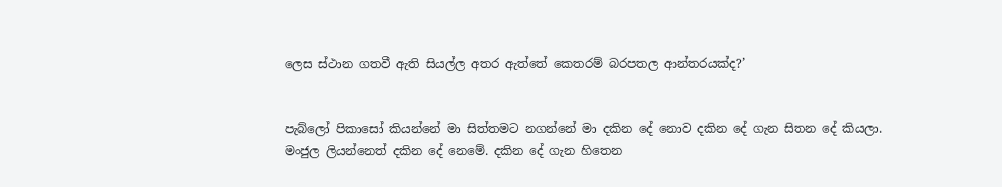ලෙස ස්ථාන ගතවී ඇති සියල්ල අතර ඇත්තේ කෙතරම් බරපතල ආන්තරයක්ද?’


පැබ්ලෝ පිකාසෝ කියන්නේ මා සිත්තමට නගන්නේ මා දකින දේ නොව දකින දේ ගැන සිතන දේ කියලා. මංජුල ලියන්නෙත් දකින දේ නෙමේ. දකින දේ ගැන හිතෙන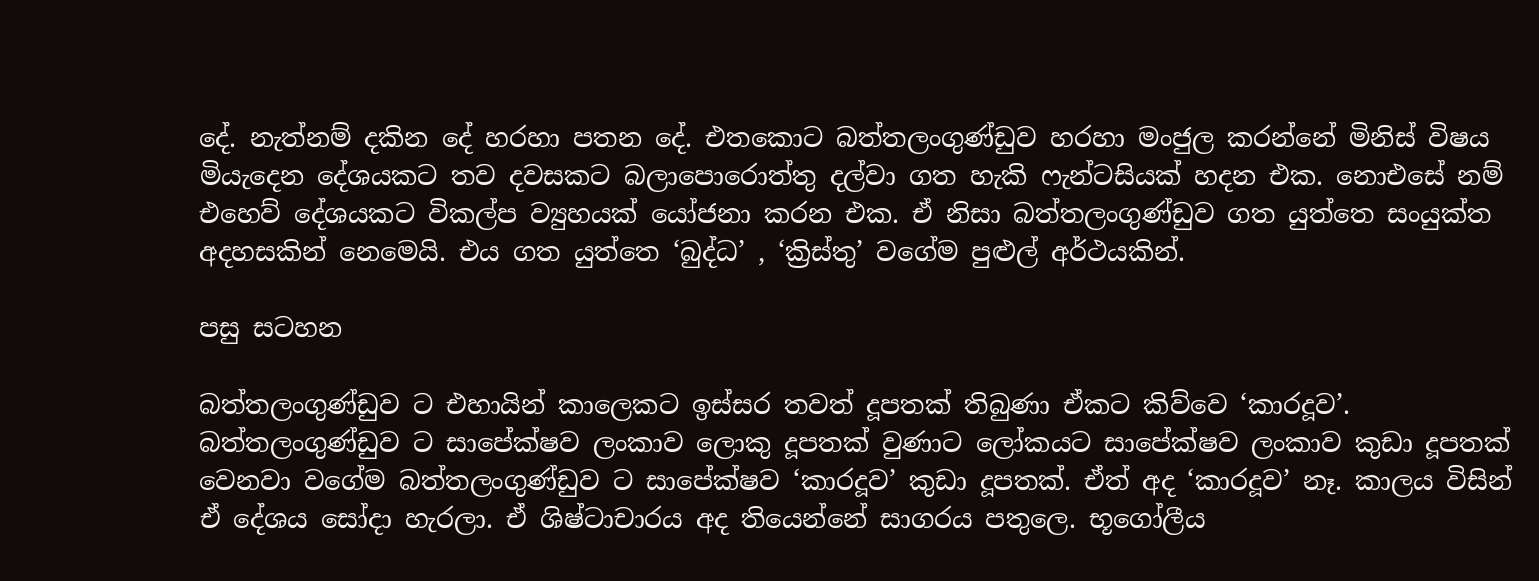දේ. නැත්නම් දකින දේ හරහා පතන දේ. එතකොට බත්තලංගුණ්ඩුව හරහා මංජුල කරන්නේ මිනිස් විෂය මියැදෙන දේශයකට තව දවසකට බලාපොරොත්තු දල්වා ගත හැකි ෆැන්ටසියක් හදන එක. නොඑසේ නම් එහෙව් දේශයකට විකල්ප ව්‍යුහයක් යෝජනා කරන එක. ඒ නිසා බත්තලංගුණ්ඩුව ගත යුත්තෙ සංයුක්ත අදහසකින් නෙමෙයි. එය ගත යුත්තෙ ‘බුද්ධ’ , ‘ක්‍රිස්තු’ වගේම පුළුල් අර්ථයකින්.

පසු සටහන

බත්තලංගුණ්ඩුව ට එහායින් කාලෙකට ඉස්සර තවත් දූපතක් තිබුණා ඒකට කිව්වෙ ‘කාරදූව’. බත්තලංගුණ්ඩුව ට සාපේක්ෂව ලංකාව ලොකු දූපතක් වුණාට ලෝකයට සාපේක්ෂව ලංකාව කුඩා දූපතක් වෙනවා වගේම බත්තලංගුණ්ඩුව ට සාපේක්ෂව ‘කාරදූව’ කුඩා දූපතක්. ඒත් අද ‘කාරදූව’ නෑ. කාලය විසින් ඒ දේශය සෝදා හැරලා. ඒ ශිෂ්ටාචාරය අද තියෙන්නේ සාගරය පතුලෙ. භූගෝලීය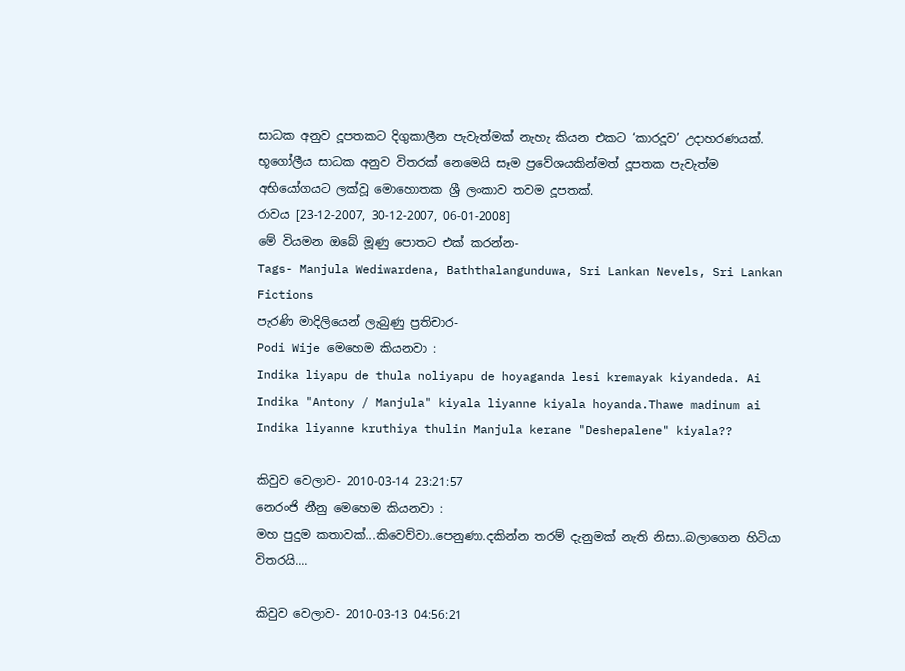සාධක අනුව දූපතකට දිගුකාලීන පැවැත්මක් නැහැ කියන එකට ‘කාරදූව’ උදාහරණයක්. භූගෝලීය සාධක අනුව විතරක් නෙමෙයි සෑම ප්‍රවේශයකින්මත් දූපතක පැවැත්ම අභියෝගයට ලක්වූ මොහොතක ශ්‍රී ලංකාව තවම දූපතක්.
රාවය [23-12-2007, 30-12-2007, 06-01-2008]
මේ වියමන ඔබේ මූණු පොතට එක් කරන්න-
Tags- Manjula Wediwardena, Baththalangunduwa, Sri Lankan Nevels, Sri Lankan Fictions
පැරණි මාදිලියෙන් ලැබුණු ප්‍රතිචාර-
Podi Wije මෙහෙම කියනවා :
Indika liyapu de thula noliyapu de hoyaganda lesi kremayak kiyandeda. Ai Indika "Antony / Manjula" kiyala liyanne kiyala hoyanda.Thawe madinum ai Indika liyanne kruthiya thulin Manjula kerane "Deshepalene" kiyala??

කිවුව වෙලාව- 2010-03-14 23:21:57
නෙරංජි නීනු මෙහෙම කියනවා :
මහ පුදුම කතාවක්...කිවෙව්වා..පෙනුණා.දකින්න තරම් දැනුමක් නැති නිසා..බලාගෙන හිටියා විතරයි....

කිවුව වෙලාව- 2010-03-13 04:56:21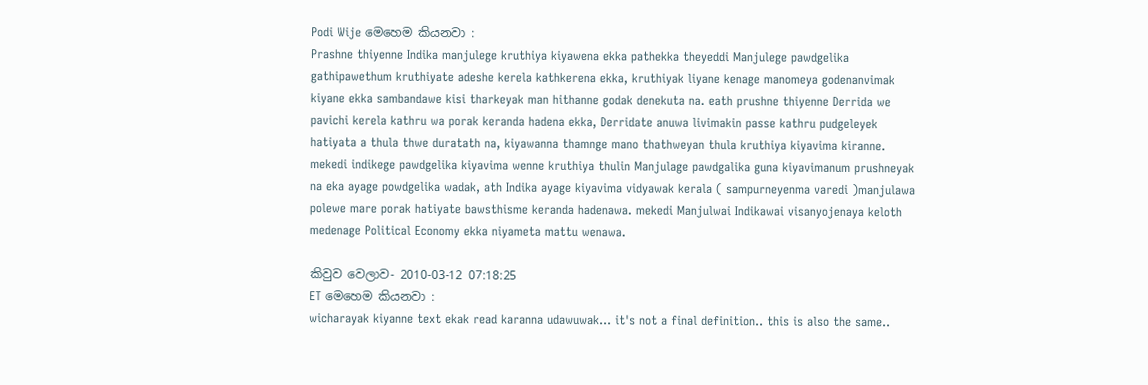Podi Wije මෙහෙම කියනවා :
Prashne thiyenne Indika manjulege kruthiya kiyawena ekka pathekka theyeddi Manjulege pawdgelika gathipawethum kruthiyate adeshe kerela kathkerena ekka, kruthiyak liyane kenage manomeya godenanvimak kiyane ekka sambandawe kisi tharkeyak man hithanne godak denekuta na. eath prushne thiyenne Derrida we pavichi kerela kathru wa porak keranda hadena ekka, Derridate anuwa livimakin passe kathru pudgeleyek hatiyata a thula thwe duratath na, kiyawanna thamnge mano thathweyan thula kruthiya kiyavima kiranne. mekedi indikege pawdgelika kiyavima wenne kruthiya thulin Manjulage pawdgalika guna kiyavimanum prushneyak na eka ayage powdgelika wadak, ath Indika ayage kiyavima vidyawak kerala ( sampurneyenma varedi )manjulawa polewe mare porak hatiyate bawsthisme keranda hadenawa. mekedi Manjulwai Indikawai visanyojenaya keloth medenage Political Economy ekka niyameta mattu wenawa.

කිවුව වෙලාව- 2010-03-12 07:18:25
ET මෙහෙම කියනවා :
wicharayak kiyanne text ekak read karanna udawuwak... it's not a final definition.. this is also the same..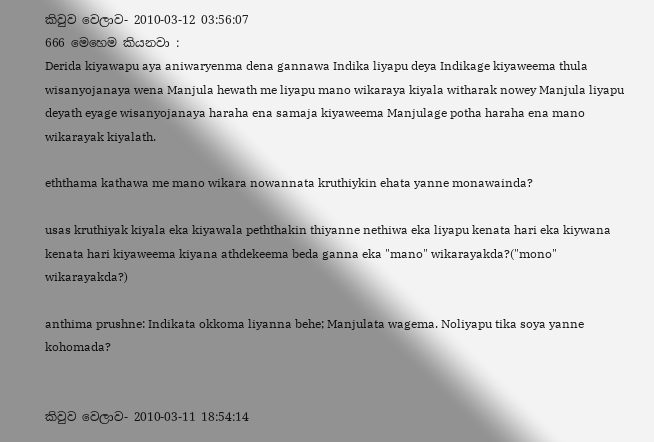කිවුව වෙලාව- 2010-03-12 03:56:07
666 මෙහෙම කියනවා :
Derida kiyawapu aya aniwaryenma dena gannawa Indika liyapu deya Indikage kiyaweema thula wisanyojanaya wena Manjula hewath me liyapu mano wikaraya kiyala witharak nowey Manjula liyapu deyath eyage wisanyojanaya haraha ena samaja kiyaweema Manjulage potha haraha ena mano wikarayak kiyalath.

eththama kathawa me mano wikara nowannata kruthiykin ehata yanne monawainda?

usas kruthiyak kiyala eka kiyawala peththakin thiyanne nethiwa eka liyapu kenata hari eka kiywana kenata hari kiyaweema kiyana athdekeema beda ganna eka "mano" wikarayakda?("mono" wikarayakda?)

anthima prushne: Indikata okkoma liyanna behe; Manjulata wagema. Noliyapu tika soya yanne kohomada?


කිවුව වෙලාව- 2010-03-11 18:54:14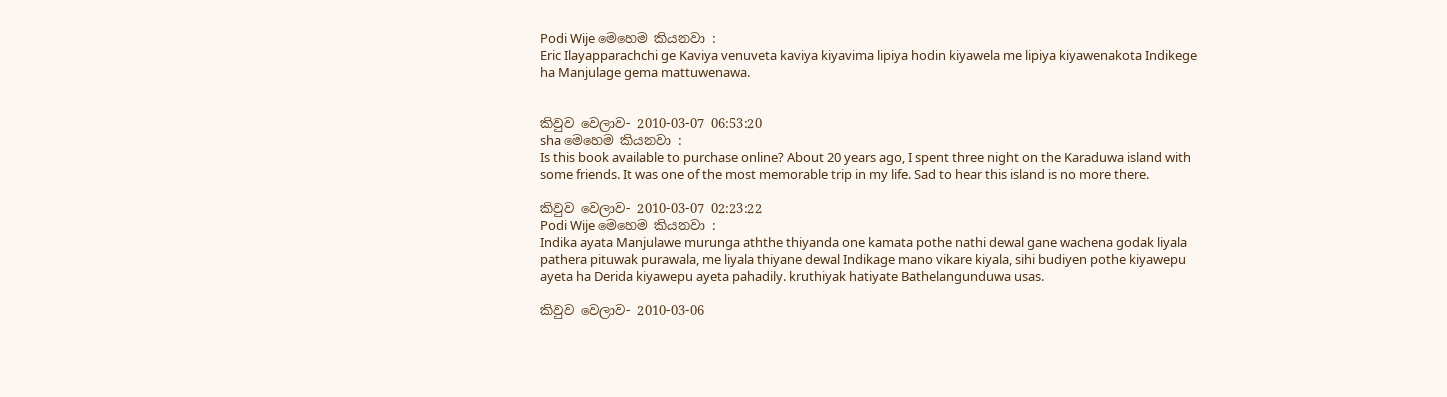Podi Wije මෙහෙම කියනවා :
Eric Ilayapparachchi ge Kaviya venuveta kaviya kiyavima lipiya hodin kiyawela me lipiya kiyawenakota Indikege ha Manjulage gema mattuwenawa.


කිවුව වෙලාව- 2010-03-07 06:53:20
sha මෙහෙම කියනවා :
Is this book available to purchase online? About 20 years ago, I spent three night on the Karaduwa island with some friends. It was one of the most memorable trip in my life. Sad to hear this island is no more there.

කිවුව වෙලාව- 2010-03-07 02:23:22
Podi Wije මෙහෙම කියනවා :
Indika ayata Manjulawe murunga aththe thiyanda one kamata pothe nathi dewal gane wachena godak liyala pathera pituwak purawala, me liyala thiyane dewal Indikage mano vikare kiyala, sihi budiyen pothe kiyawepu ayeta ha Derida kiyawepu ayeta pahadily. kruthiyak hatiyate Bathelangunduwa usas.

කිවුව වෙලාව- 2010-03-06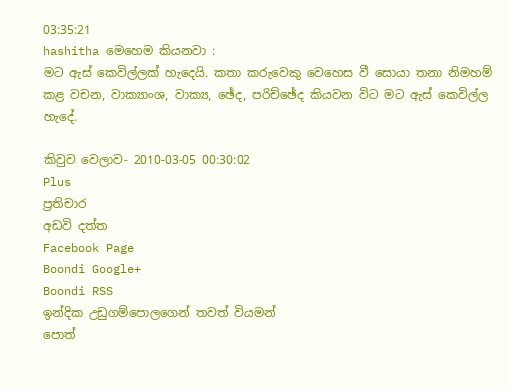03:35:21
hashitha මෙහෙම කියනවා :
මට ඇස් කෙවිල්ලක් හැදෙයි. කතා කරුවෙකු වෙහෙස වී සොයා තනා නිමහම් කළ වචන, වාක්‍යාංශ, වාක්‍ය, ඡේද, පරිච්ඡේද කියවන විට මට ඇස් කෙවිල්ල හැදේ.

කිවුව වෙලාව- 2010-03-05 00:30:02
Plus
ප්‍රතිචාර
අඩවි දත්ත
Facebook Page
Boondi Google+
Boondi RSS
ඉන්දික උඩුගම්පොලගෙන් තවත් වියමන්
පොත්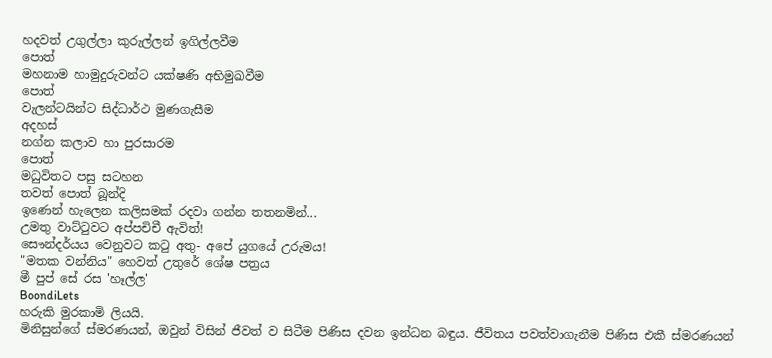හදවත් උගුල්ලා කුරුල්ලන් ඉගිල්ලවීම
පොත්
මහනාම හාමුදුරුවන්ට යක්ෂණි අභිමුඛවීම
පොත්
වැලන්ටයින්ට සිද්ධාර්ථ මුණගැසීම
අදහස්
නග්න කලාව හා පුරසාරම
පොත්
මධුවිතට පසු සටහන
තවත් පොත් බූන්දි
ඉණෙන් හැලෙන කලිසමක් රදවා ගන්න තතනමින්...
උමතු වාට්ටුවට අප්පචිචී ඇවිත්!
සෞන්දර්යය වෙනුවට කටු අතු- අපේ යුගයේ උරුමය!
"මතක වන්නිය" හෙවත් උතුරේ ශේෂ පත්‍රය
මී පුප් සේ රස 'හෑල්ල'
BoondiLets
හරුකි මුරකාමි ලියයි.
මිනිසුන්ගේ ස්මරණයන්, ඔවුන් විසින් ජීවත් ව සිටීම පිණිස දවන ඉන්ධන බඳුය. ජීවිතය පවත්වාගැනීම පිණිස එකී ස්මරණයන්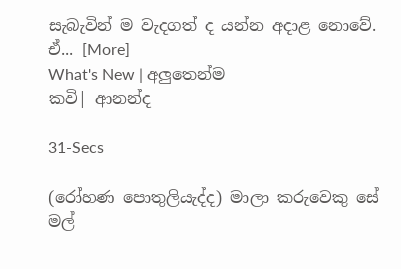සැබැවින් ම වැදගත් ද යන්න අදාළ නොවේ. ඒ... [More]
What's New | අලුතෙන්ම
කවි| ආනන්ද

31-Secs

(රෝහණ පොතුලියැද්ද) මාලා කරුවෙකු සේ මල්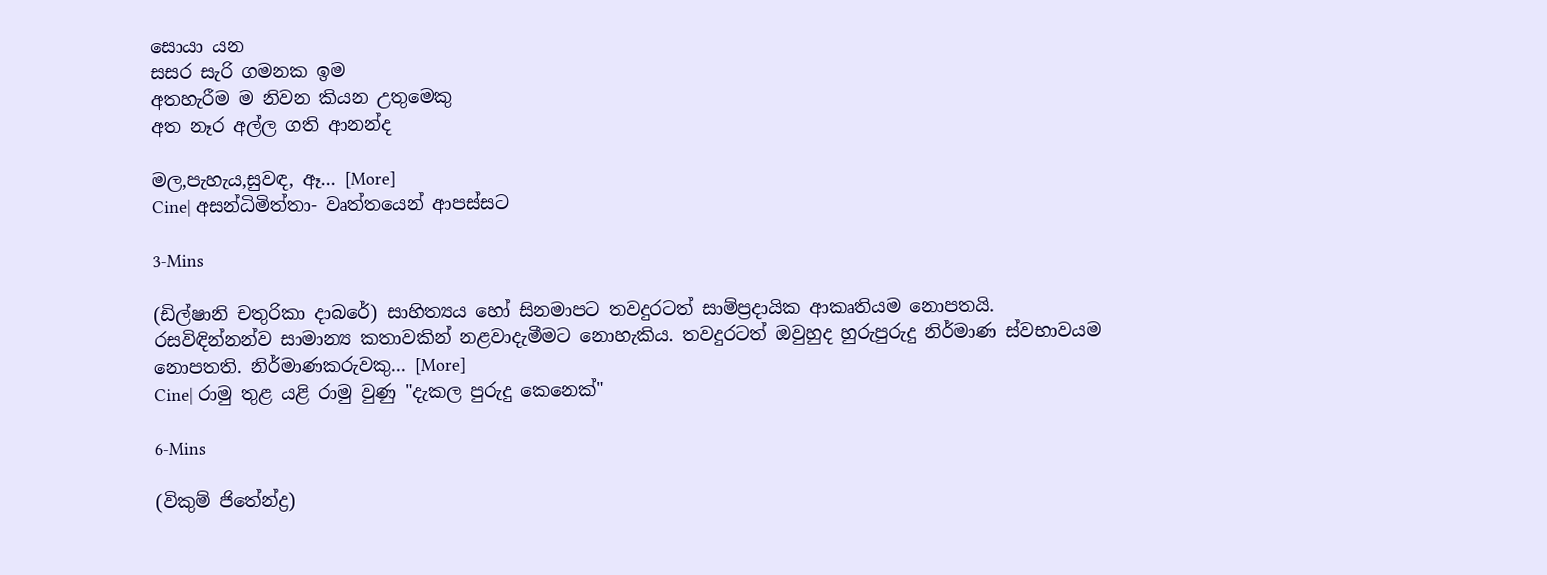සොයා යන
සසර සැරි ගමනක ඉම
අතහැරීම ම නිවන කියන උතුමෙකු
අත නෑර අල්ල ගති ආනන්ද

මල,පැහැය,සුවඳ, ඈ... [More]
Cine| අසන්ධිමිත්තා- වෘත්තයෙන් ආපස්සට

3-Mins

(ඩිල්ෂානි චතුරිකා දාබරේ) සාහිත්‍යය හෝ සිනමාපට තවදුරටත් සාම්ප්‍රදායික ආකෘතියම නොපතයි. රසවිඳින්නන්ව සාමාන්‍ය කතාවකින් නළවාදැමීමට නොහැකිය. තවදුරටත් ඔවුහුද හුරුපුරුදු නිර්මාණ ස්වභාවයම නොපතති. නිර්මාණකරුවකු... [More]
Cine| රාමු තුළ යළි රාමු වුණු "දැකල පුරුදු කෙනෙක්"

6-Mins

(විකුම් ජිතේන්ද්‍ර)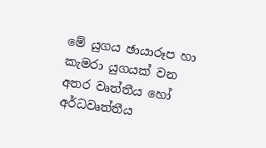මේ යුගය ඡායාරූප හා කැමරා යුගයක් වන අතර වෘත්තීය හෝ අර්ධවෘත්තීය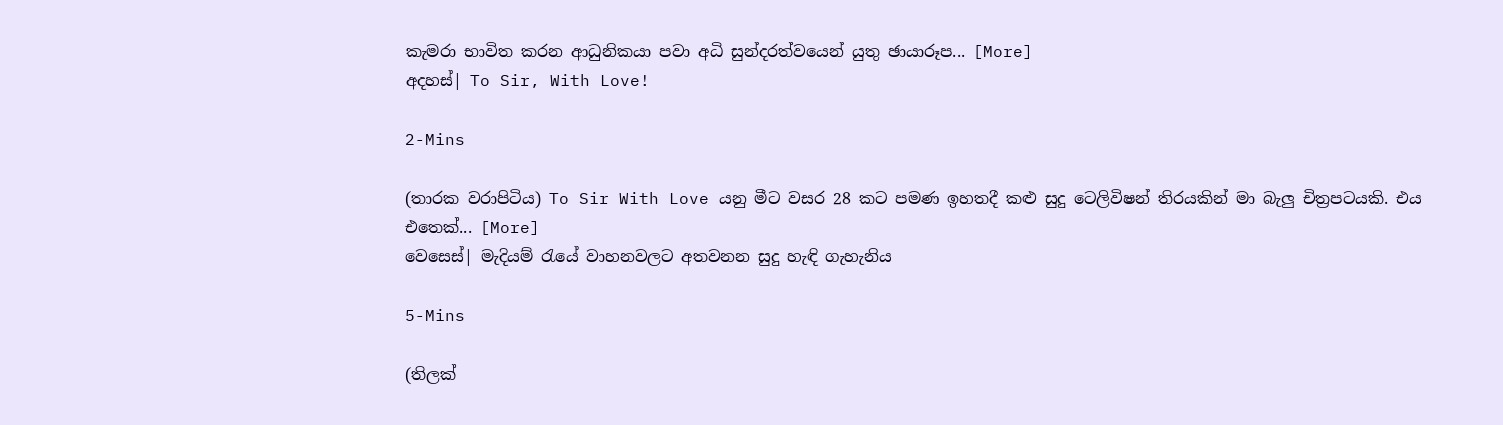කැමරා භාවිත කරන ආධුනිකයා පවා අධි සුන්දරත්වයෙන් යුතු ඡායාරූප... [More]
අදහස්| To Sir, With Love!

2-Mins

(තාරක වරාපිටිය) To Sir With Love යනු මීට වසර 28 කට පමණ ඉහතදී කළු සුදු ටෙලිවිෂන් තිරයකින් මා බැලු චිත්‍රපටයකි. එය එතෙක්... [More]
වෙසෙස්| මැදියම් රැයේ වාහනවලට අතවනන සුදු හැඳි ගැහැනිය

5-Mins

(තිලක්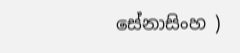සේනාසිංහ )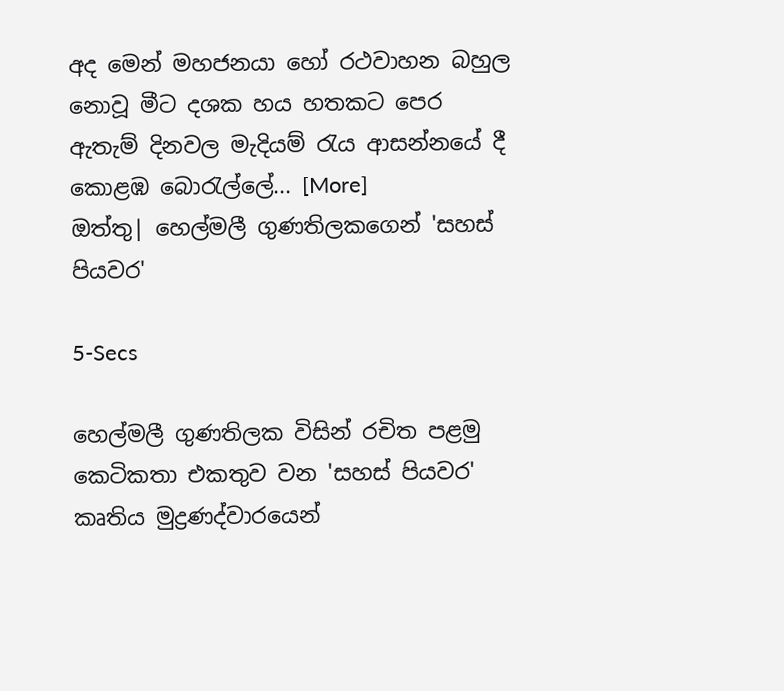අද මෙන් මහජනයා හෝ රථවාහන බහුල නොවූ මීට දශක හය හතකට පෙර ඇතැම් දිනවල මැදියම් රැය ආසන්නයේ දී කොළඹ බොරැල්ලේ... [More]
ඔත්තු| හෙල්මලී ගුණතිලකගෙන් 'සහස් පියවර'

5-Secs

හෙල්මලී ගුණතිලක විසින් රචිත පළමු කෙටිකතා එකතුව වන 'සහස් පියවර' කෘතිය මුද්‍රණද්වාරයෙන්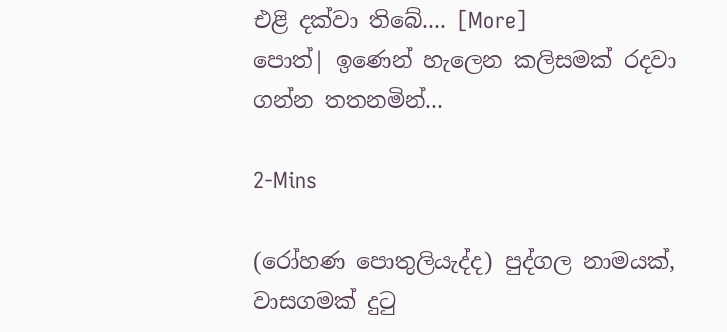එළි දක්වා තිබේ.... [More]
පොත්| ඉණෙන් හැලෙන කලිසමක් රදවා ගන්න තතනමින්...

2-Mins

(රෝහණ පොතුලියැද්ද) පුද්ගල නාමයක්, වාසගමක් දුටු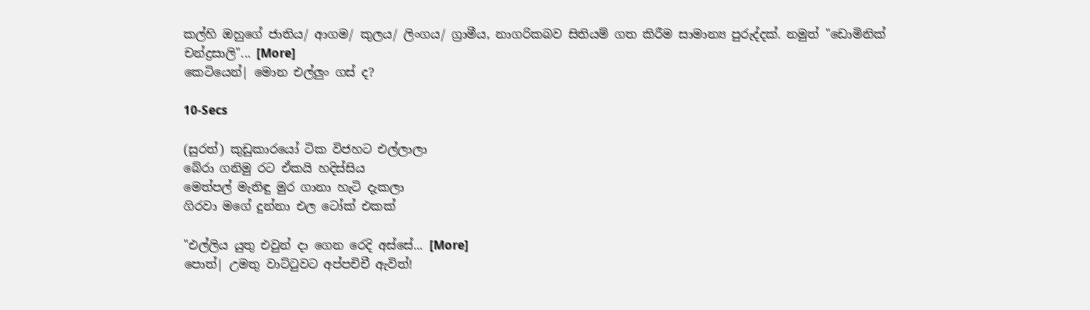කල්හි ඔහුගේ ජාතිය/ ආගම/ කුලය/ ලිංගය/ ග්‍රාමීය, නාගරිකබව සිතියම් ගත කිරීම සාමාන්‍ය පුරුද්දක්. නමුත් "ඩොමිනික් චන්ද්‍රසාලි"... [More]
කෙටියෙන්| මොන එල්ලුං ගස් ද?

10-Secs

(සුරත්) කුඩුකාරයෝ ටික විජහට එල්ලාලා
බේරා ගනිමු රට ඒකයි හදිස්සිය
මෙත්පල් මැතිඳු මුර ගානා හැටි දැකලා
ගිරවා මගේ දුන්නා එල ටෝක් එකක්

"එල්ලිය යුතු එවුන් දා ගෙන රෙදි අස්සේ... [More]
පොත්| උමතු වාට්ටුවට අප්පචිචී ඇවිත්!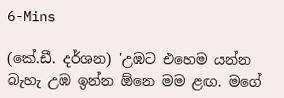6-Mins

(කේ.ඩී. දර්ශන) 'උඹට එහෙම යන්න බැහැ උඹ ඉන්න ඕනෙ මම ළඟ. මගේ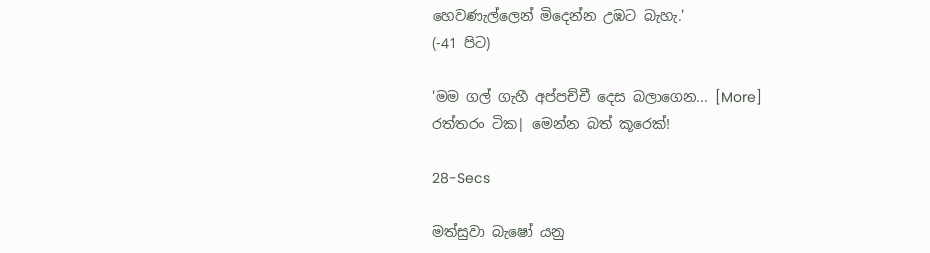හෙවණැල්ලෙන් මිදෙන්න උඹට බැහැ.'
(-41 පිට)

'මම ගල් ගැහී අප්පච්චී දෙස බලාගෙන... [More]
රත්තරං ටික| මෙන්න බත් කූරෙක්!

28-Secs

මත්සුවා බැෂෝ යනු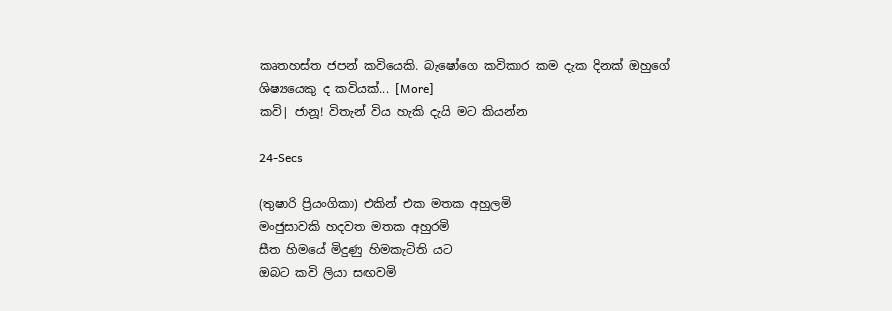කෘතහස්ත ජපන් කවියෙකි. බැෂෝගෙ කවිකාර කම දැක දිනක් ඔහුගේ ශිෂ්‍යයෙකු ද කවියක්... [More]
කවි| ජානූ! විතැන් විය හැකි දැයි මට කියන්න

24-Secs

(තුෂාරි ප්‍රියංගිකා) එකින් එක මතක අහුලමි
මංජුසාවකි හදවත මතක අහුරමි
සීත හිමයේ මිදුණු හිමකැටිති යට
ඔබට කවි ලියා සඟවමි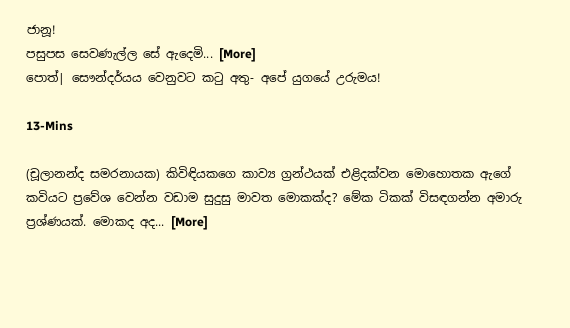ජානූ!
පසුපස සෙවණැල්ල සේ ඇදෙමි... [More]
පොත්| සෞන්දර්යය වෙනුවට කටු අතු- අපේ යුගයේ උරුමය!

13-Mins

(චූලානන්ද සමරනායක) කිවිඳියකගෙ කාව්‍ය ග්‍රන්ථයක් එළිදක්වන මොහොතක ඇගේ කවියට ප්‍රවේශ වෙන්න වඩාම සුදුසු මාවත මොකක්ද? මේක ටිකක් විසඳගන්න අමාරු ප්‍රශ්ණයක්. මොකද අද... [More]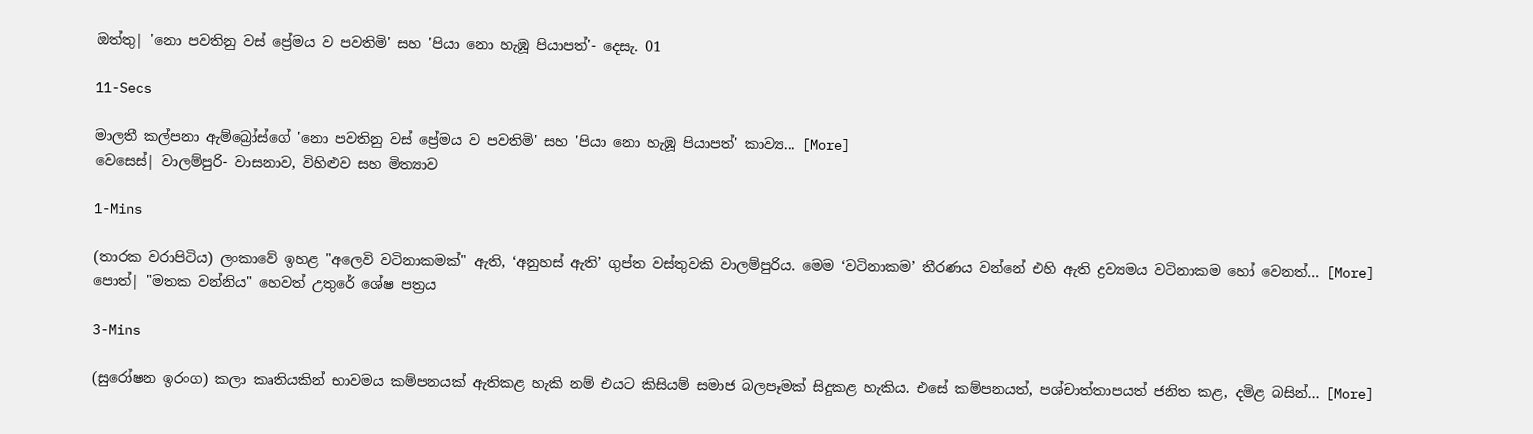ඔත්තු| 'නො පවතිනු වස් ප්‍රේමය ව පවතිමි' සහ 'පියා නො හැඹූ පියාපත්'- දෙසැ. 01

11-Secs

මාලතී කල්පනා ඇම්බ්‍රෝස්ගේ 'නො පවතිනු වස් ප්‍රේමය ව පවතිමි' සහ 'පියා නො හැඹූ පියාපත්' කාව්‍ය... [More]
වෙසෙස්| වාලම්පුරි- වාසනාව, විහිළුව සහ මිත්‍යාව

1-Mins

(තාරක වරාපිටිය) ලංකාවේ ඉහළ "අලෙවි වටිනාකමක්" ඇති, ‘අනුහස් ඇති’ ගුප්ත වස්තුවකි වාලම්පුරිය. මෙම ‘වටිනාකම’ තීරණය වන්නේ එහි ඇති ද්‍රව්‍යමය වටිනාකම හෝ වෙනත්... [More]
පොත්| "මතක වන්නිය" හෙවත් උතුරේ ශේෂ පත්‍රය

3-Mins

(සුරෝෂන ඉරංග) කලා කෘතියකින් භාවමය කම්පනයක් ඇතිකළ හැකි නම් එයට කිසියම් සමාජ බලපෑමක් සිදුකළ හැකිය. එසේ කම්පනයත්, පශ්චාත්තාපයත් ජනිත කළ, දමිළ බසින්... [More]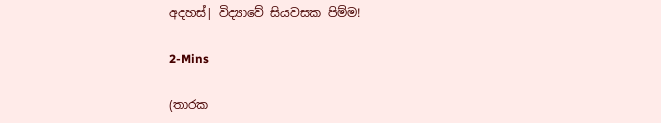අදහස්| විද්‍යාවේ සියවසක පිම්ම!

2-Mins

(තාරක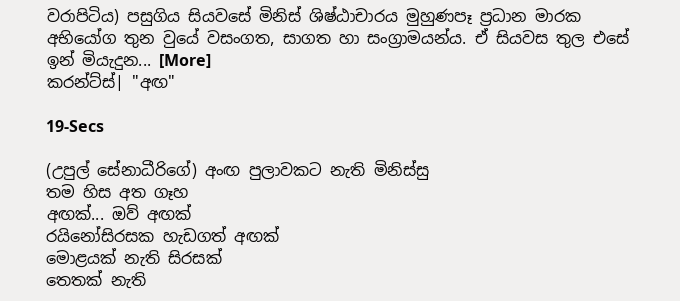වරාපිටිය) පසුගිය සියවසේ මිනිස් ශිෂ්ඨාචාරය මුහුණපෑ ප්‍රධාන මාරක අභියෝග තුන වුයේ වසංගත, සාගත හා සංග්‍රාමයන්ය. ඒ සියවස තුල එසේ ඉන් මියැදුන... [More]
කරන්ට්ස්| "අඟ"

19-Secs

(උපුල් සේනාධීරිගේ) අංඟ පුලාවකට නැති මිනිස්සු
තම හිස අත ගෑහ
අඟක්... ඔව් අඟක්
රයිනෝසිරසක හැඩගත් අඟක්
මොළයක් නැති සිරසක්
තෙතක් නැති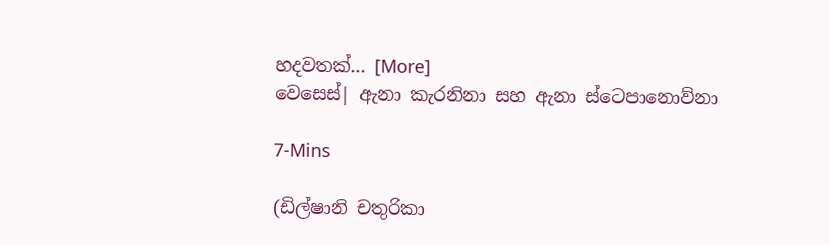හදවතක්... [More]
වෙසෙස්| ඇනා කැරනිනා සහ ඇනා ස්ටෙපානොව්නා

7-Mins

(ඩිල්ෂානි චතුරිකා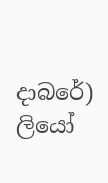දාබරේ) ලියෝ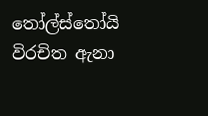තෝල්ස්තෝයි විරචිත ඇනා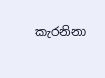කැරනිනා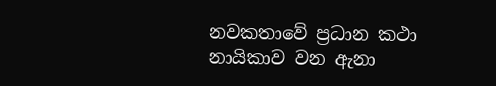නවකතාවේ ප්‍රධාන කථා නායිකාව වන ඇනා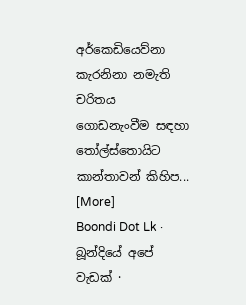අර්කෙඩියෙව්නා කැරනිනා නමැති චරිතය ගොඩනැංවීම සඳහා තෝල්ස්තොයිට කාන්තාවන් කිහිප... [More]
Boondi Dot Lk · බූන්දියේ අපේ වැඩක් ·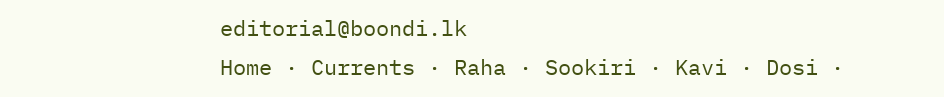editorial@boondi.lk
Home · Currents · Raha · Sookiri · Kavi · Dosi ·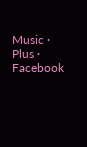Music · Plus · Facebook